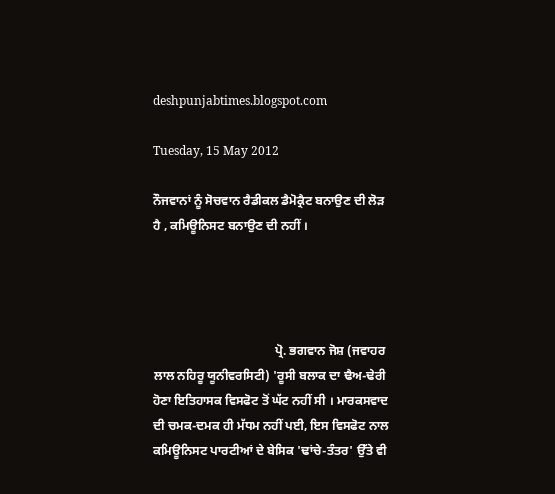deshpunjabtimes.blogspot.com

Tuesday, 15 May 2012

ਨੌਜਵਾਨਾਂ ਨੂੰ ਸੋਚਵਾਨ ਰੈਡੀਕਲ ਡੈਮੋਕ੍ਰੈਟ ਬਨਾਉਣ ਦੀ ਲੋੜ ਹੈ , ਕਮਿਊਨਿਸਟ ਬਨਾਉਣ ਦੀ ਨਹੀਂ ।




                                       ਪ੍ਰੋ. ਭਗਵਾਨ ਜੋਸ਼ (ਜਵਾਹਰ ਲਾਲ ਨਹਿਰੂ ਯੂਨੀਵਰਸਿਟੀ) 'ਰੂਸੀ ਬਲਾਕ ਦਾ ਢੈਅ-ਢੇਰੀ ਹੋਣਾ ਇਤਿਹਾਸਕ ਵਿਸਫੋਟ ਤੋਂ ਘੱਟ ਨਹੀਂ ਸੀ । ਮਾਰਕਸਵਾਦ ਦੀ ਚਮਕ-ਦਮਕ ਹੀ ਮੱਧਮ ਨਹੀਂ ਪਈ, ਇਸ ਵਿਸਫੋਟ ਨਾਲ ਕਮਿਊਨਿਸਟ ਪਾਰਟੀਆਂ ਦੇ ਬੇਸਿਕ 'ਢਾਂਚੇ-ਤੰਤਰ' ਉੱਤੇ ਵੀ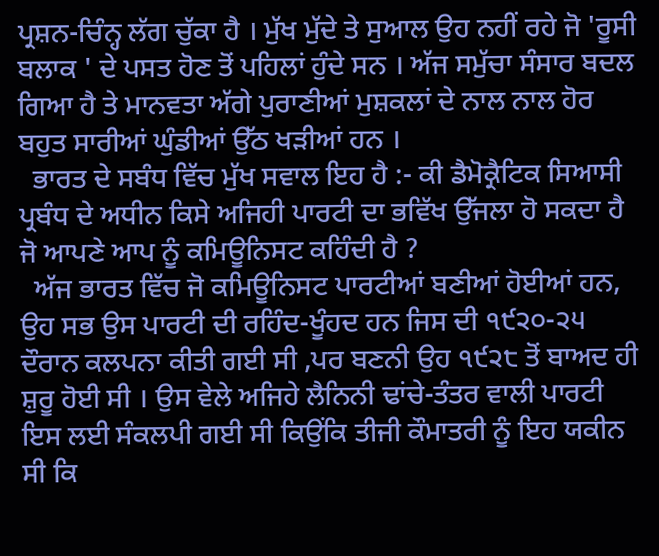ਪ੍ਰਸ਼ਨ-ਚਿੰਨ੍ਹ ਲੱਗ ਚੁੱਕਾ ਹੈ । ਮੁੱਖ ਮੁੱਦੇ ਤੇ ਸੁਆਲ ਉਹ ਨਹੀਂ ਰਹੇ ਜੋ 'ਰੂਸੀ ਬਲਾਕ ' ਦੇ ਪਸਤ ਹੋਣ ਤੋਂ ਪਹਿਲਾਂ ਹੁੰਦੇ ਸਨ । ਅੱਜ ਸਮੁੱਚਾ ਸੰਸਾਰ ਬਦਲ ਗਿਆ ਹੈ ਤੇ ਮਾਨਵਤਾ ਅੱਗੇ ਪੁਰਾਣੀਆਂ ਮੁਸ਼ਕਲਾਂ ਦੇ ਨਾਲ ਨਾਲ ਹੋਰ ਬਹੁਤ ਸਾਰੀਆਂ ਘੁੰਡੀਆਂ ਉੱਠ ਖੜੀਆਂ ਹਨ ।
  ਭਾਰਤ ਦੇ ਸਬੰਧ ਵਿੱਚ ਮੁੱਖ ਸਵਾਲ ਇਹ ਹੈ :- ਕੀ ਡੈਮੋਕ੍ਰੈਟਿਕ ਸਿਆਸੀ ਪ੍ਰਬੰਧ ਦੇ ਅਧੀਨ ਕਿਸੇ ਅਜਿਹੀ ਪਾਰਟੀ ਦਾ ਭਵਿੱਖ ਉੱਜਲਾ ਹੋ ਸਕਦਾ ਹੈ ਜੋ ਆਪਣੇ ਆਪ ਨੂੰ ਕਮਿਊਨਿਸਟ ਕਹਿੰਦੀ ਹੈ ?
  ਅੱਜ ਭਾਰਤ ਵਿੱਚ ਜੋ ਕਮਿਊਨਿਸਟ ਪਾਰਟੀਆਂ ਬਣੀਆਂ ਹੋਈਆਂ ਹਨ, ਉਹ ਸਭ ਉਸ ਪਾਰਟੀ ਦੀ ਰਹਿੰਦ-ਖੂੰਹਦ ਹਨ ਜਿਸ ਦੀ ੧੯੨੦-੨੫ ਦੌਰਾਨ ਕਲਪਨਾ ਕੀਤੀ ਗਈ ਸੀ ,ਪਰ ਬਣਨੀ ਉਹ ੧੯੨੮ ਤੋਂ ਬਾਅਦ ਹੀ ਸ਼ੁਰੂ ਹੋਈ ਸੀ । ਉਸ ਵੇਲੇ ਅਜਿਹੇ ਲੈਨਿਨੀ ਢਾਂਚੇ-ਤੰਤਰ ਵਾਲੀ ਪਾਰਟੀ ਇਸ ਲਈ ਸੰਕਲਪੀ ਗਈ ਸੀ ਕਿਉਂਕਿ ਤੀਜੀ ਕੌਮਾਤਰੀ ਨੂੰ ਇਹ ਯਕੀਨ ਸੀ ਕਿ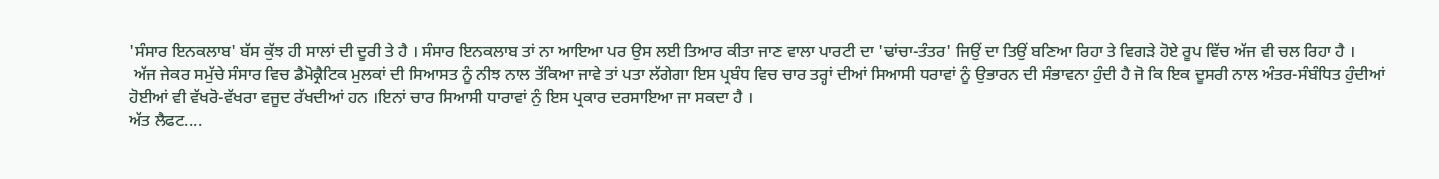'ਸੰਸਾਰ ਇਨਕਲਾਬ' ਬੱਸ ਕੁੱਝ ਹੀ ਸਾਲਾਂ ਦੀ ਦੂਰੀ ਤੇ ਹੈ । ਸੰਸਾਰ ਇਨਕਲਾਬ ਤਾਂ ਨਾ ਆਇਆ ਪਰ ਉਸ ਲਈ ਤਿਆਰ ਕੀਤਾ ਜਾਣ ਵਾਲਾ ਪਾਰਟੀ ਦਾ 'ਢਾਂਚਾ-ਤੰਤਰ' ਜਿਉਂ ਦਾ ਤਿਉਂ ਬਣਿਆ ਰਿਹਾ ਤੇ ਵਿਗੜੇ ਹੋਏ ਰੂਪ ਵਿੱਚ ਅੱਜ ਵੀ ਚਲ ਰਿਹਾ ਹੈ ।
 ਅੱਜ ਜੇਕਰ ਸਮੁੱਚੇ ਸੰਸਾਰ ਵਿਚ ਡੈਮੋਕ੍ਰੈਟਿਕ ਮੁਲਕਾਂ ਦੀ ਸਿਆਸਤ ਨੂੰ ਨੀਝ ਨਾਲ ਤੱਕਿਆ ਜਾਵੇ ਤਾਂ ਪਤਾ ਲੱਗੇਗਾ ਇਸ ਪ੍ਰਬੰਧ ਵਿਚ ਚਾਰ ਤਰ੍ਹਾਂ ਦੀਆਂ ਸਿਆਸੀ ਧਰਾਵਾਂ ਨੂੰ ਉਭਾਰਨ ਦੀ ਸੰਭਾਵਨਾ ਹੁੰਦੀ ਹੈ ਜੋ ਕਿ ਇਕ ਦੂਸਰੀ ਨਾਲ ਅੰਤਰ-ਸੰਬੰਧਿਤ ਹੁੰਦੀਆਂ ਹੋਈਆਂ ਵੀ ਵੱਖਰੋ-ਵੱਖਰਾ ਵਜੂਦ ਰੱਖਦੀਆਂ ਹਨ ।ਇਨਾਂ ਚਾਰ ਸਿਆਸੀ ਧਾਰਾਵਾਂ ਨੁੰ ਇਸ ਪ੍ਰਕਾਰ ਦਰਸਾਇਆ ਜਾ ਸਕਦਾ ਹੈ ।
ਅੱਤ ਲੈਫਟ....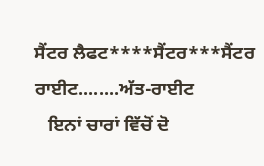ਸੈਂਟਰ ਲੈਫਟ****ਸੈਂਟਰ***ਸੈਂਟਰ ਰਾਈਟ........ਅੱਤ-ਰਾਈਟ
   ਇਨਾਂ ਚਾਰਾਂ ਵਿੱਚੋਂ ਦੋ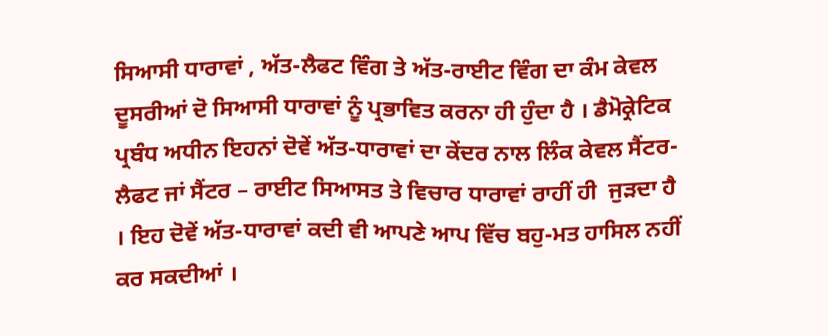ਸਿਆਸੀ ਧਾਰਾਵਾਂ , ਅੱਤ-ਲੈਫਟ ਵਿੰਗ ਤੇ ਅੱਤ-ਰਾਈਟ ਵਿੰਗ ਦਾ ਕੰਮ ਕੇਵਲ ਦੂਸਰੀਆਂ ਦੋ ਸਿਆਸੀ ਧਾਰਾਵਾਂ ਨੂੰ ਪ੍ਰਭਾਵਿਤ ਕਰਨਾ ਹੀ ਹੁੰਦਾ ਹੈ । ਡੈਮੋਕ੍ਰੇਟਿਕ ਪ੍ਰਬੰਧ ਅਧੀਨ ਇਹਨਾਂ ਦੋਵੇਂ ਅੱਤ-ਧਾਰਾਵਾਂ ਦਾ ਕੇਂਦਰ ਨਾਲ ਲਿੰਕ ਕੇਵਲ ਸੈਂਟਰ-ਲੈਫਟ ਜਾਂ ਸੈਂਟਰ – ਰਾਈਟ ਸਿਆਸਤ ਤੇ ਵਿਚਾਰ ਧਾਰਾਵਾਂ ਰਾਹੀਂ ਹੀ  ਜੁੜਦਾ ਹੈ । ਇਹ ਦੋਵੇਂ ਅੱਤ-ਧਾਰਾਵਾਂ ਕਦੀ ਵੀ ਆਪਣੇ ਆਪ ਵਿੱਚ ਬਹੁ-ਮਤ ਹਾਸਿਲ ਨਹੀਂ ਕਰ ਸਕਦੀਆਂ ।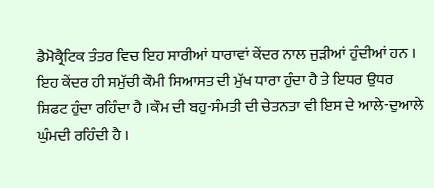ਡੈਮੋਕ੍ਰੈਟਿਕ ਤੰਤਰ ਵਿਚ ਇਹ ਸਾਰੀਆਂ ਧਾਰਾਵਾਂ ਕੇਂਦਰ ਨਾਲ ਜੁੜੀਆਂ ਹੁੰਦੀਆਂ ਹਨ । ਇਹ ਕੇਂਦਰ ਹੀ ਸਮੁੱਚੀ ਕੌਮੀ ਸਿਆਸਤ ਦੀ ਮੁੱਖ ਧਾਰਾ ਹੁੰਦਾ ਹੈ ਤੇ ਇਧਰ ਉਧਰ ਸ਼ਿਫਟ ਹੁੰਦਾ ਰਹਿੰਦਾ ਹੈ ।ਕੌਮ ਦੀ ਬਹੁ-ਸੰਮਤੀ ਦੀ ਚੇਤਨਤਾ ਵੀ ਇਸ ਦੇ ਆਲੇ-ਦੁਆਲੇ ਘੁੰਮਦੀ ਰਹਿੰਦੀ ਹੈ ।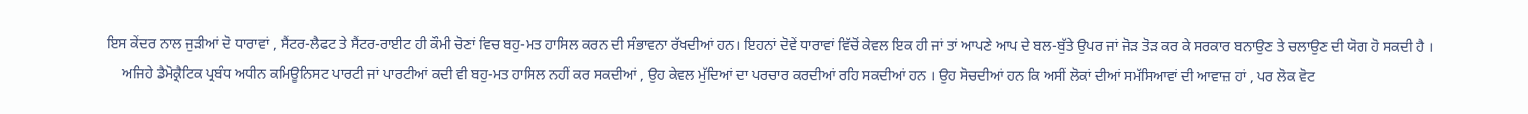ਇਸ ਕੇਂਦਰ ਨਾਲ ਜੁੜੀਆਂ ਦੋ ਧਾਰਾਵਾਂ , ਸੈਂਟਰ-ਲੈਫਟ ਤੇ ਸੈਂਟਰ-ਰਾਈਟ ਹੀ ਕੌਮੀ ਚੋਣਾਂ ਵਿਚ ਬਹੁ-ਮਤ ਹਾਸਿਲ ਕਰਨ ਦੀ ਸੰਭਾਵਨਾ ਰੱਖਦੀਆਂ ਹਨ। ਇਹਨਾਂ ਦੋਵੇਂ ਧਾਰਾਵਾਂ ਵਿੱਚੋਂ ਕੇਵਲ ਇਕ ਹੀ ਜਾਂ ਤਾਂ ਆਪਣੇ ਆਪ ਦੇ ਬਲ-ਬੁੱਤੇ ਉਪਰ ਜਾਂ ਜੋੜ ਤੋੜ ਕਰ ਕੇ ਸਰਕਾਰ ਬਨਾਉਣ ਤੇ ਚਲਾਉਣ ਦੀ ਯੋਗ ਹੋ ਸਕਦੀ ਹੈ ।
    ਅਜਿਹੇ ਡੈਮੋਕ੍ਰੈਟਿਕ ਪ੍ਰਬੰਧ ਅਧੀਨ ਕਮਿਊਨਿਸਟ ਪਾਰਟੀ ਜਾਂ ਪਾਰਟੀਆਂ ਕਦੀ ਵੀ ਬਹੁ-ਮਤ ਹਾਸਿਲ ਨਹੀਂ ਕਰ ਸਕਦੀਆਂ , ਉਹ ਕੇਵਲ ਮੁੱਦਿਆਂ ਦਾ ਪਰਚਾਰ ਕਰਦੀਆਂ ਰਹਿ ਸਕਦੀਆਂ ਹਨ । ਉਹ ਸੋਚਦੀਆਂ ਹਨ ਕਿ ਅਸੀਂ ਲੋਕਾਂ ਦੀਆਂ ਸਮੱਸਿਆਵਾਂ ਦੀ ਆਵਾਜ਼ ਹਾਂ , ਪਰ ਲੋਕ ਵੋਟ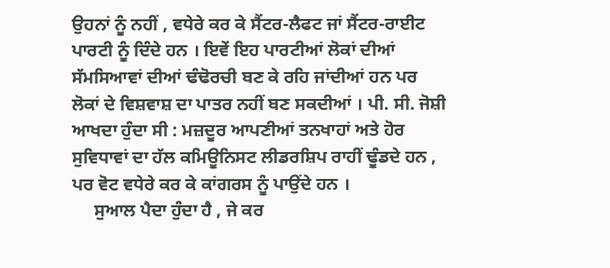ਉਹਨਾਂ ਨੂੰ ਨਹੀਂ , ਵਧੇਰੇ ਕਰ ਕੇ ਸੈਂਟਰ-ਲੈਫਟ ਜਾਂ ਸੈਂਟਰ-ਰਾਈਟ ਪਾਰਟੀ ਨੂੰ ਦਿੰਦੇ ਹਨ । ਇਵੇਂ ਇਹ ਪਾਰਟੀਆਂ ਲੋਕਾਂ ਦੀਆਂ ਸੱਮਸਿਆਵਾਂ ਦੀਆਂ ਢੰਢੋਰਚੀ ਬਣ ਕੇ ਰਹਿ ਜਾਂਦੀਆਂ ਹਨ ਪਰ ਲੋਕਾਂ ਦੇ ਵਿਸ਼ਵਾਸ਼ ਦਾ ਪਾਤਰ ਨਹੀਂ ਬਣ ਸਕਦੀਆਂ । ਪੀ. ਸੀ. ਜੋਸ਼ੀ ਆਖਦਾ ਹੁੰਦਾ ਸੀ : ਮਜ਼ਦੂਰ ਆਪਣੀਆਂ ਤਨਖਾਹਾਂ ਅਤੇ ਹੋਰ ਸੁਵਿਧਾਵਾਂ ਦਾ ਹੱਲ ਕਮਿਊਨਿਸਟ ਲੀਡਰਸ਼ਿਪ ਰਾਹੀਂ ਢੂੰਡਦੇ ਹਨ , ਪਰ ਵੋਟ ਵਧੇਰੇ ਕਰ ਕੇ ਕਾਂਗਰਸ ਨੂੰ ਪਾਉਂਦੇ ਹਨ ।
     ਸੁਆਲ ਪੈਦਾ ਹੁੰਦਾ ਹੈ , ਜੇ ਕਰ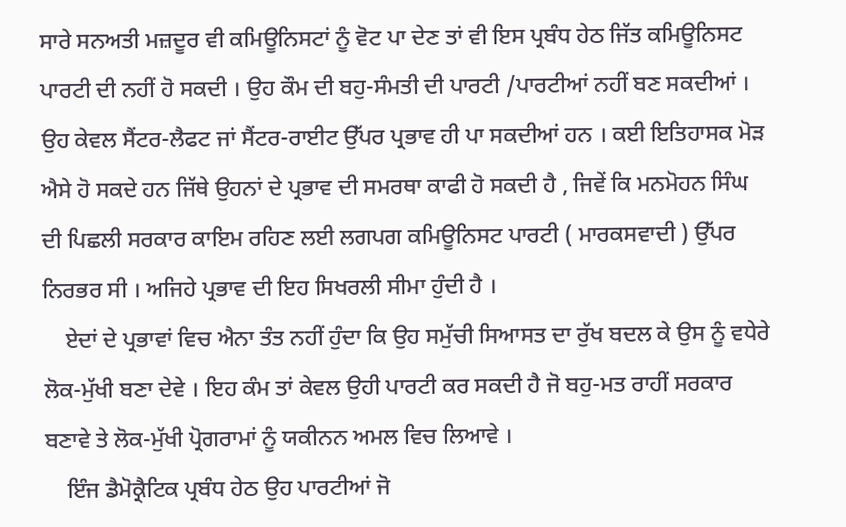ਸਾਰੇ ਸਨਅਤੀ ਮਜ਼ਦੂਰ ਵੀ ਕਮਿਊਨਿਸਟਾਂ ਨੂੰ ਵੋਟ ਪਾ ਦੇਣ ਤਾਂ ਵੀ ਇਸ ਪ੍ਰਬੰਧ ਹੇਠ ਜਿੱਤ ਕਮਿਊਨਿਸਟ ਪਾਰਟੀ ਦੀ ਨਹੀਂ ਹੋ ਸਕਦੀ । ਉਹ ਕੌਮ ਦੀ ਬਹੁ-ਸੰਮਤੀ ਦੀ ਪਾਰਟੀ /ਪਾਰਟੀਆਂ ਨਹੀਂ ਬਣ ਸਕਦੀਆਂ । ਉਹ ਕੇਵਲ ਸੈਂਟਰ-ਲੈਫਟ ਜਾਂ ਸੈਂਟਰ-ਰਾਈਟ ਉੱਪਰ ਪ੍ਰਭਾਵ ਹੀ ਪਾ ਸਕਦੀਆਂ ਹਨ । ਕਈ ਇਤਿਹਾਸਕ ਮੋੜ ਐਸੇ ਹੋ ਸਕਦੇ ਹਨ ਜਿੱਥੇ ਉਹਨਾਂ ਦੇ ਪ੍ਰਭਾਵ ਦੀ ਸਮਰਥਾ ਕਾਫੀ ਹੋ ਸਕਦੀ ਹੈ , ਜਿਵੇਂ ਕਿ ਮਨਮੋਹਨ ਸਿੰਘ ਦੀ ਪਿਛਲੀ ਸਰਕਾਰ ਕਾਇਮ ਰਹਿਣ ਲਈ ਲਗਪਗ ਕਮਿਊਨਿਸਟ ਪਾਰਟੀ ( ਮਾਰਕਸਵਾਦੀ ) ਉੱਪਰ ਨਿਰਭਰ ਸੀ । ਅਜਿਹੇ ਪ੍ਰਭਾਵ ਦੀ ਇਹ ਸਿਖਰਲੀ ਸੀਮਾ ਹੁੰਦੀ ਹੈ ।
    ਏਦਾਂ ਦੇ ਪ੍ਰਭਾਵਾਂ ਵਿਚ ਐਨਾ ਤੰਤ ਨਹੀਂ ਹੁੰਦਾ ਕਿ ਉਹ ਸਮੁੱਚੀ ਸਿਆਸਤ ਦਾ ਰੁੱਖ ਬਦਲ ਕੇ ਉਸ ਨੂੰ ਵਧੇਰੇ ਲੋਕ-ਮੁੱਖੀ ਬਣਾ ਦੇਵੇ । ਇਹ ਕੰਮ ਤਾਂ ਕੇਵਲ ਉਹੀ ਪਾਰਟੀ ਕਰ ਸਕਦੀ ਹੈ ਜੋ ਬਹੁ-ਮਤ ਰਾਹੀਂ ਸਰਕਾਰ ਬਣਾਵੇ ਤੇ ਲੋਕ-ਮੁੱਖੀ ਪ੍ਰੋਗਰਾਮਾਂ ਨੂੰ ਯਕੀਨਨ ਅਮਲ ਵਿਚ ਲਿਆਵੇ ।
    ਇੰਜ ਡੈਮੋਕ੍ਰੈਟਿਕ ਪ੍ਰਬੰਧ ਹੇਠ ਉਹ ਪਾਰਟੀਆਂ ਜੋ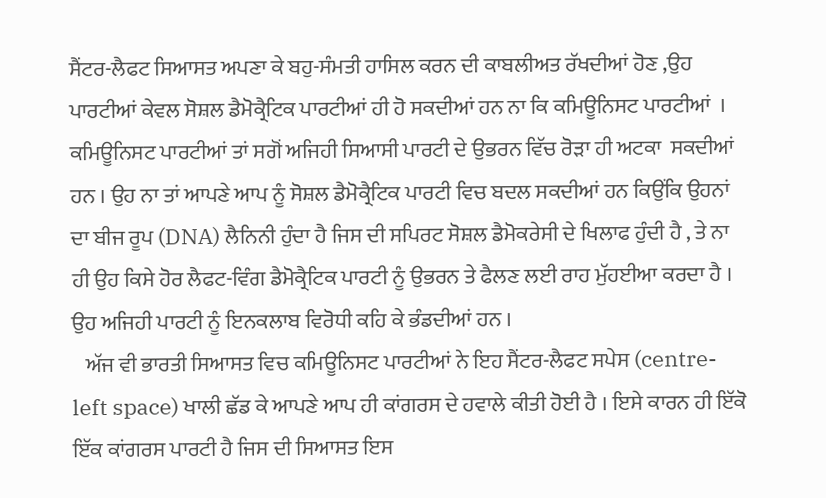ਸੈਂਟਰ-ਲੈਫਟ ਸਿਆਸਤ ਅਪਣਾ ਕੇ ਬਹੁ-ਸੰਮਤੀ ਹਾਸਿਲ ਕਰਨ ਦੀ ਕਾਬਲੀਅਤ ਰੱਖਦੀਆਂ ਹੋਣ ,ਉਹ ਪਾਰਟੀਆਂ ਕੇਵਲ ਸੋਸ਼ਲ ਡੈਮੋਕ੍ਰੈਟਿਕ ਪਾਰਟੀਆਂ ਹੀ ਹੋ ਸਕਦੀਆਂ ਹਨ ਨਾ ਕਿ ਕਮਿਊਨਿਸਟ ਪਾਰਟੀਆਂ  ।
ਕਮਿਊਨਿਸਟ ਪਾਰਟੀਆਂ ਤਾਂ ਸਗੋਂ ਅਜਿਹੀ ਸਿਆਸੀ ਪਾਰਟੀ ਦੇ ਉਭਰਨ ਵਿੱਚ ਰੋੜਾ ਹੀ ਅਟਕਾ  ਸਕਦੀਆਂ ਹਨ । ਉਹ ਨਾ ਤਾਂ ਆਪਣੇ ਆਪ ਨੂੰ ਸੋਸ਼ਲ ਡੈਮੋਕ੍ਰੈਟਿਕ ਪਾਰਟੀ ਵਿਚ ਬਦਲ ਸਕਦੀਆਂ ਹਨ ਕਿਉਂਕਿ ਉਹਨਾਂ ਦਾ ਬੀਜ ਰੂਪ (DNA) ਲੈਨਿਨੀ ਹੁੰਦਾ ਹੈ ਜਿਸ ਦੀ ਸਪਿਰਟ ਸੋਸ਼ਲ ਡੈਮੋਕਰੇਸੀ ਦੇ ਖਿਲਾਫ ਹੁੰਦੀ ਹੈ , ਤੇ ਨਾ ਹੀ ਉਹ ਕਿਸੇ ਹੋਰ ਲੈਫਟ-ਵਿੰਗ ਡੈਮੋਕ੍ਰੈਟਿਕ ਪਾਰਟੀ ਨੂੰ ਉਭਰਨ ਤੇ ਫੈਲਣ ਲਈ ਰਾਹ ਮੁੱਹਈਆ ਕਰਦਾ ਹੈ । ਉਹ ਅਜਿਹੀ ਪਾਰਟੀ ਨੂੰ ਇਨਕਲਾਬ ਵਿਰੋਧੀ ਕਹਿ ਕੇ ਭੰਡਦੀਆਂ ਹਨ ।
   ਅੱਜ ਵੀ ਭਾਰਤੀ ਸਿਆਸਤ ਵਿਚ ਕਮਿਊਨਿਸਟ ਪਾਰਟੀਆਂ ਨੇ ਇਹ ਸੈਂਟਰ-ਲੈਫਟ ਸਪੇਸ (centre-left space) ਖਾਲੀ ਛੱਡ ਕੇ ਆਪਣੇ ਆਪ ਹੀ ਕਾਂਗਰਸ ਦੇ ਹਵਾਲੇ ਕੀਤੀ ਹੋਈ ਹੈ । ਇਸੇ ਕਾਰਨ ਹੀ ਇੱਕੋ ਇੱਕ ਕਾਂਗਰਸ ਪਾਰਟੀ ਹੈ ਜਿਸ ਦੀ ਸਿਆਸਤ ਇਸ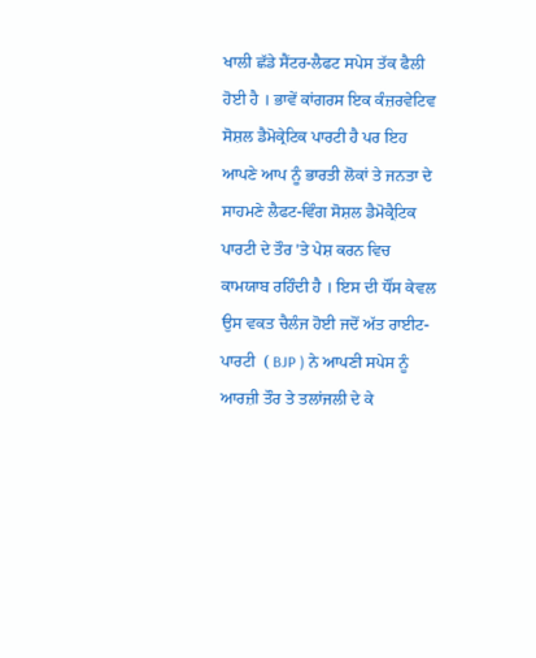ਖਾਲੀ ਛੱਡੇ ਸੈਂਟਰ-ਲੈਫਟ ਸਪੇਸ ਤੱਕ ਫੈਲੀ ਹੋਈ ਹੈ । ਭਾਵੇਂ ਕਾਂਗਰਸ ਇਕ ਕੰਜ਼ਰਵੇਟਿਵ ਸੋਸ਼ਲ ਡੈਮੋਕ੍ਰੇਟਿਕ ਪਾਰਟੀ ਹੈ ਪਰ ਇਹ ਆਪਣੇ ਆਪ ਨੂੰ ਭਾਰਤੀ ਲੋਕਾਂ ਤੇ ਜਨਤਾ ਦੇ ਸਾਹਮਣੇ ਲੈਫਟ-ਵਿੰਗ ਸੋਸ਼ਲ ਡੈਮੋਕ੍ਰੈਟਿਕ ਪਾਰਟੀ ਦੇ ਤੌਰ 'ਤੇ ਪੇਸ਼ ਕਰਨ ਵਿਚ ਕਾਮਯਾਬ ਰਹਿੰਦੀ ਹੈ । ਇਸ ਦੀ ਧੌਂਸ ਕੇਵਲ ਉਸ ਵਕਤ ਚੈਲੰਜ ਹੋਈ ਜਦੋਂ ਅੱਤ ਰਾਈਟ-ਪਾਰਟੀ  ( BJP ) ਨੇ ਆਪਣੀ ਸਪੇਸ ਨੂੰ ਆਰਜ਼ੀ ਤੌਰ ਤੇ ਤਲਾਂਜਲੀ ਦੇ ਕੇ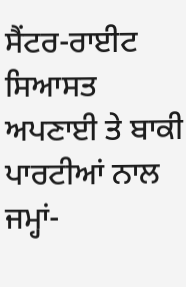ਸੈਂਟਰ-ਰਾਈਟ ਸਿਆਸਤ ਅਪਣਾਈ ਤੇ ਬਾਕੀ ਪਾਰਟੀਆਂ ਨਾਲ ਜਮ੍ਹਾਂ-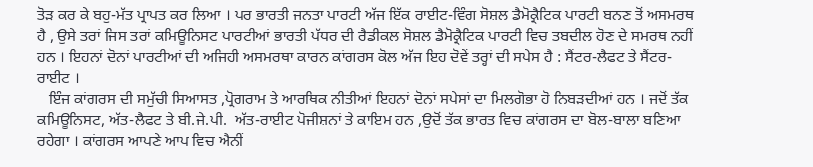ਤੋੜ ਕਰ ਕੇ ਬਹੁ-ਮੱਤ ਪ੍ਰਾਪਤ ਕਰ ਲਿਆ । ਪਰ ਭਾਰਤੀ ਜਨਤਾ ਪਾਰਟੀ ਅੱਜ ਇੱਕ ਰਾਈਟ-ਵਿੰਗ ਸੋਸ਼ਲ ਡੈਮੋਕ੍ਰੈਟਿਕ ਪਾਰਟੀ ਬਨਣ ਤੋਂ ਅਸਮਰਥ ਹੈ , ਉਸੇ ਤਰਾਂ ਜਿਸ ਤਰਾਂ ਕਮਿਊਨਿਸਟ ਪਾਰਟੀਆਂ ਭਾਰਤੀ ਪੱਧਰ ਦੀ ਰੈਡੀਕਲ ਸੋਸ਼ਲ ਡੈਮੋਕ੍ਰੈਟਿਕ ਪਾਰਟੀ ਵਿਚ ਤਬਦੀਲ ਹੋਣ ਦੇ ਸਮਰਥ ਨਹੀਂ ਹਨ । ਇਹਨਾਂ ਦੋਨਾਂ ਪਾਰਟੀਆਂ ਦੀ ਅਜਿਹੀ ਅਸਮਰਥਾ ਕਾਰਨ ਕਾਂਗਰਸ ਕੋਲ ਅੱਜ ਇਹ ਦੋਵੇਂ ਤਰ੍ਹਾਂ ਦੀ ਸਪੇਸ ਹੈ : ਸੈਂਟਰ-ਲੈਫਟ ਤੇ ਸੈਂਟਰ-ਰਾਈਟ ।
   ਇੰਜ ਕਾਂਗਰਸ ਦੀ ਸਮੁੱਚੀ ਸਿਆਸਤ ,ਪ੍ਰੋਗਰਾਮ ਤੇ ਆਰਥਿਕ ਨੀਤੀਆਂ ਇਹਨਾਂ ਦੋਨਾਂ ਸਪੇਸਾਂ ਦਾ ਮਿਲਗੋਭਾ ਹੋ ਨਿਬੜਦੀਆਂ ਹਨ । ਜਦੋਂ ਤੱਕ ਕਮਿਊਨਿਸਟ, ਅੱਤ-ਲੈਫਟ ਤੇ ਬੀ.ਜੇ.ਪੀ.  ਅੱਤ-ਰਾਈਟ ਪੋਜੀਸ਼ਨਾਂ ਤੇ ਕਾਇਮ ਹਨ ,ਉਦੋਂ ਤੱਕ ਭਾਰਤ ਵਿਚ ਕਾਂਗਰਸ ਦਾ ਬੋਲ-ਬਾਲਾ ਬਣਿਆ ਰਹੇਗਾ । ਕਾਂਗਰਸ ਆਪਣੇ ਆਪ ਵਿਚ ਐਨੀਂ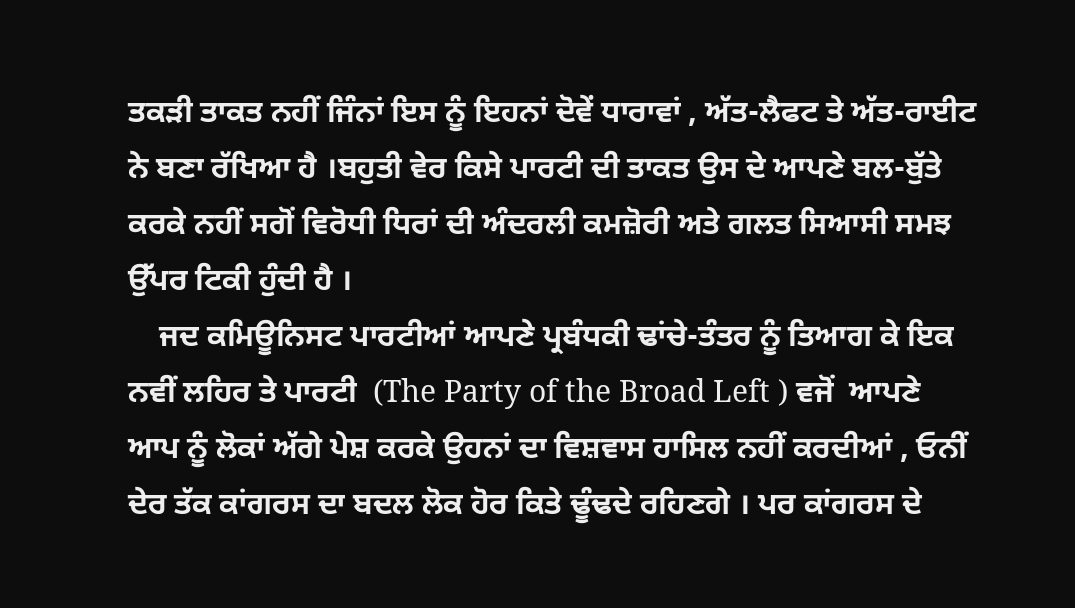ਤਕੜੀ ਤਾਕਤ ਨਹੀਂ ਜਿੰਨਾਂ ਇਸ ਨੂੰ ਇਹਨਾਂ ਦੋਵੇਂ ਧਾਰਾਵਾਂ , ਅੱਤ-ਲੈਫਟ ਤੇ ਅੱਤ-ਰਾਈਟ ਨੇ ਬਣਾ ਰੱਖਿਆ ਹੈ ।ਬਹੁਤੀ ਵੇਰ ਕਿਸੇ ਪਾਰਟੀ ਦੀ ਤਾਕਤ ਉਸ ਦੇ ਆਪਣੇ ਬਲ-ਬੁੱਤੇ ਕਰਕੇ ਨਹੀਂ ਸਗੋਂ ਵਿਰੋਧੀ ਧਿਰਾਂ ਦੀ ਅੰਦਰਲੀ ਕਮਜ਼ੋਰੀ ਅਤੇ ਗਲਤ ਸਿਆਸੀ ਸਮਝ ਉੱਪਰ ਟਿਕੀ ਹੁੰਦੀ ਹੈ ।
    ਜਦ ਕਮਿਊਨਿਸਟ ਪਾਰਟੀਆਂ ਆਪਣੇ ਪ੍ਰਬੰਧਕੀ ਢਾਂਚੇ-ਤੰਤਰ ਨੂੰ ਤਿਆਗ ਕੇ ਇਕ ਨਵੀਂ ਲਹਿਰ ਤੇ ਪਾਰਟੀ  (The Party of the Broad Left ) ਵਜੋਂ  ਆਪਣੇ ਆਪ ਨੂੰ ਲੋਕਾਂ ਅੱਗੇ ਪੇਸ਼ ਕਰਕੇ ਉਹਨਾਂ ਦਾ ਵਿਸ਼ਵਾਸ ਹਾਸਿਲ ਨਹੀਂ ਕਰਦੀਆਂ , ਓਨੀਂ ਦੇਰ ਤੱਕ ਕਾਂਗਰਸ ਦਾ ਬਦਲ ਲੋਕ ਹੋਰ ਕਿਤੇ ਢੂੰਢਦੇ ਰਹਿਣਗੇ । ਪਰ ਕਾਂਗਰਸ ਦੇ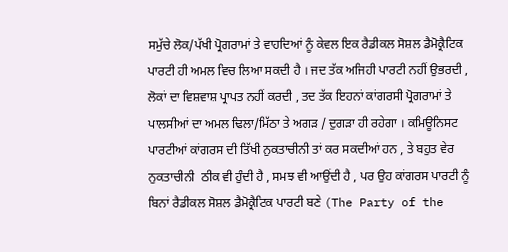ਸਮੁੱਚੇ ਲੋਕ/ਪੱਖੀ ਪ੍ਰੋਗਰਾਮਾਂ ਤੇ ਵਾਹਦਿਆਂ ਨੂੰ ਕੇਵਲ ਇਕ ਰੈਡੀਕਲ ਸੋਸ਼ਲ ਡੈਮੋਕ੍ਰੈਟਿਕ ਪਾਰਟੀ ਹੀ ਅਮਲ ਵਿਚ ਲਿਆ ਸਕਦੀ ਹੈ । ਜਦ ਤੱਕ ਅਜਿਹੀ ਪਾਰਟੀ ਨਹੀਂ ਉਭਰਦੀ , ਲੋਕਾਂ ਦਾ ਵਿਸ਼ਵਾਸ਼ ਪ੍ਰਾਪਤ ਨਹੀਂ ਕਰਦੀ , ਤਦ ਤੱਕ ਇਹਨਾਂ ਕਾਂਗਰਸੀ ਪ੍ਰੋਗਰਾਮਾਂ ਤੇ ਪਾਲਸੀਆਂ ਦਾ ਅਮਲ ਢਿਲਾ/ਮਿੱਠਾ ਤੇ ਅਗੜ / ਦੁਗੜਾ ਹੀ ਰਹੇਗਾ । ਕਮਿਊਨਿਸਟ ਪਾਰਟੀਆਂ ਕਾਂਗਰਸ ਦੀ ਤਿੱਖੀ ਨੁਕਤਾਚੀਨੀ ਤਾਂ ਕਰ ਸਕਦੀਆਂ ਹਨ , ਤੇ ਬਹੁਤ ਵੇਰ ਨੁਕਤਾਚੀਨੀ  ਠੀਕ ਵੀ ਹੁੰਦੀ ਹੈ , ਸਮਝ ਵੀ ਆਉਂਦੀ ਹੈ , ਪਰ ਉਹ ਕਾਂਗਰਸ ਪਾਰਟੀ ਨੂੰ ਬਿਨਾਂ ਰੈਡੀਕਲ ਸੋਸ਼ਲ ਡੈਮੋਕ੍ਰੈਟਿਕ ਪਾਰਟੀ ਬਣੇ (The Party of the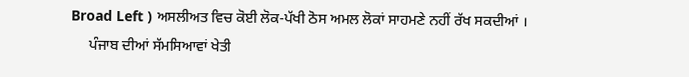Broad Left ) ਅਸਲੀਅਤ ਵਿਚ ਕੋਈ ਲੋਕ-ਪੱਖੀ ਠੋਸ ਅਮਲ ਲੋਕਾਂ ਸਾਹਮਣੇ ਨਹੀਂ ਰੱਖ ਸਕਦੀਆਂ ।
     ਪੰਜਾਬ ਦੀਆਂ ਸੱਮਸਿਆਵਾਂ ਖੇਤੀ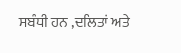ਸਬੰਧੀ ਹਨ ,ਦਲਿਤਾਂ ਅਤੇ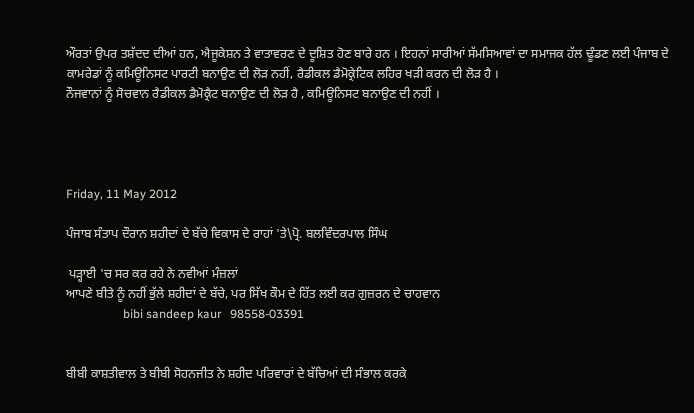ਔਰਤਾਂ ਉਪਰ ਤਸ਼ੱਦਦ ਦੀਆਂ ਹਨ, ਐਜੂਕੇਸ਼ਨ ਤੇ ਵਾਤਾਵਰਣ ਦੇ ਦੂਸ਼ਿਤ ਹੋਣ ਬਾਰੇ ਹਨ । ਇਹਨਾਂ ਸਾਰੀਆਂ ਸੱਮਸਿਆਵਾਂ ਦਾ ਸਮਾਜਕ ਹੱਲ ਢੂੰਡਣ ਲਈ ਪੰਜਾਬ ਦੇ ਕਾਮਰੇਡਾਂ ਨੂੰ ਕਮਿਊਨਿਸਟ ਪਾਰਟੀ ਬਨਾਉਣ ਦੀ ਲੋੜ ਨਹੀਂ, ਰੈਡੀਕਲ ਡੈਮੋਕ੍ਰੇਟਿਕ ਲਹਿਰ ਖੜੀ ਕਰਨ ਦੀ ਲੋੜ ਹੈ ।
ਨੌਜਵਾਨਾਂ ਨੂੰ ਸੋਚਵਾਨ ਰੈਡੀਕਲ ਡੈਮੋਕ੍ਰੈਟ ਬਨਾਉਣ ਦੀ ਲੋੜ ਹੈ , ਕਮਿਊਨਿਸਟ ਬਨਾਉਣ ਦੀ ਨਹੀਂ ।




Friday, 11 May 2012

ਪੰਜਾਬ ਸੰਤਾਪ ਦੌਰਾਨ ਸ਼ਹੀਦਾਂ ਦੇ ਬੱਚੇ ਵਿਕਾਸ ਦੇ ਰਾਹਾਂ 'ਤੇ\ਪ੍ਰੋ. ਬਲਵਿੰਦਰਪਾਲ ਸਿੰਘ

 ਪੜ੍ਹਾਈ 'ਚ ਸਰ ਕਰ ਰਹੇ ਨੇ ਨਵੀਆਂ ਮੰਜ਼ਲਾਂ
ਆਪਣੇ ਬੀਤੇ ਨੂੰ ਨਹੀਂ ਭੁੱਲੇ ਸ਼ਹੀਦਾਂ ਦੇ ਬੱਚੇ, ਪਰ ਸਿੱਖ ਕੌਮ ਦੇ ਹਿੱਤ ਲਈ ਕਰ ਗੁਜ਼ਰਨ ਦੇ ਚਾਹਵਾਨ
                   bibi sandeep kaur   98558-03391


ਬੀਬੀ ਕਾਸ਼ਤੀਵਾਲ ਤੇ ਬੀਬੀ ਸੋਹਨਜੀਤ ਨੇ ਸ਼ਹੀਦ ਪਰਿਵਾਰਾਂ ਦੇ ਬੱਚਿਆਂ ਦੀ ਸੰਭਾਲ ਕਰਕੇ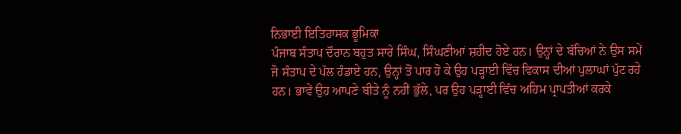ਨਿਭਾਈ ਇਤਿਹਾਸਕ ਭੂਮਿਕਾ
ਪੰਜਾਬ ਸੰਤਾਪ ਦੌਰਾਨ ਬਹੁਤ ਸਾਰੇ ਸਿੰਘ, ਸਿੰਘਣੀਆਂ ਸ਼ਹੀਦ ਹੋਏ ਹਨ। ਉਨ੍ਹਾਂ ਦੇ ਬੱਚਿਆਂ ਨੇ ਉਸ ਸਮੇਂ ਜੋ ਸੰਤਾਪ ਦੇ ਪੱਲ ਹੰਡਾਏ ਹਨ, ਉਨ੍ਹਾਂ ਤੋਂ ਪਾਰ ਹੋ ਕੇ ਉਹ ਪੜ੍ਹਾਈ ਵਿੱਚ ਵਿਕਾਸ ਦੀਆਂ ਪੁਲਾਘਾਂ ਪੁੱਟ ਰਹੇ ਹਨ। ਭਾਵੇਂ ਉਹ ਆਪਣੇ ਬੀਤੇ ਨੂੰ ਨਹੀਂ ਭੁੱਲੇ, ਪਰ ਉਹ ਪੜ੍ਹਾਈ ਵਿੱਚ ਅਹਿਮ ਪ੍ਰਾਪਤੀਆਂ ਕਰਕੇ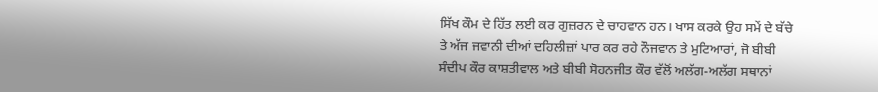ਸਿੱਖ ਕੌਮ ਦੇ ਹਿੱਤ ਲਈ ਕਰ ਗੁਜ਼ਰਨ ਦੇ ਚਾਹਵਾਨ ਹਨ। ਖਾਸ ਕਰਕੇ ਉਹ ਸਮੇਂ ਦੇ ਬੱਚੇ ਤੇ ਅੱਜ ਜਵਾਨੀ ਦੀਆਂ ਦਹਿਲੀਜ਼ਾਂ ਪਾਰ ਕਰ ਰਹੇ ਨੌਜਵਾਨ ਤੇ ਮੁਟਿਆਰਾਂ, ਜੋ ਬੀਬੀ ਸੰਦੀਪ ਕੌਰ ਕਾਸ਼ਤੀਵਾਲ ਅਤੇ ਬੀਬੀ ਸੋਹਨਜੀਤ ਕੌਰ ਵੱਲੋਂ ਅਲੱਗ-ਅਲੱਗ ਸਥਾਨਾਂ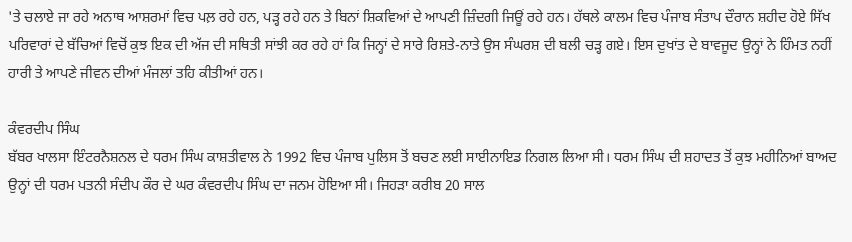'ਤੇ ਚਲਾਏ ਜਾ ਰਹੇ ਅਨਾਥ ਆਸ਼ਰਮਾਂ ਵਿਚ ਪਲ਼ ਰਹੇ ਹਨ, ਪੜ੍ਹ ਰਹੇ ਹਨ ਤੇ ਬਿਨਾਂ ਸ਼ਿਕਵਿਆਂ ਦੇ ਆਪਣੀ ਜ਼ਿੰਦਗੀ ਜਿਊਂ ਰਹੇ ਹਨ। ਹੱਥਲੇ ਕਾਲਮ ਵਿਚ ਪੰਜਾਬ ਸੰਤਾਪ ਦੌਰਾਨ ਸ਼ਹੀਦ ਹੋਏ ਸਿੱਖ ਪਰਿਵਾਰਾਂ ਦੇ ਬੱਚਿਆਂ ਵਿਚੋਂ ਕੁਝ ਇਕ ਦੀ ਅੱਜ ਦੀ ਸਥਿਤੀ ਸਾਂਝੀ ਕਰ ਰਹੇ ਹਾਂ ਕਿ ਜਿਨ੍ਹਾਂ ਦੇ ਸਾਰੇ ਰਿਸ਼ਤੇ-ਨਾਤੇ ਉਸ ਸੰਘਰਸ਼ ਦੀ ਬਲੀ ਚੜ੍ਹ ਗਏ। ਇਸ ਦੁਖਾਂਤ ਦੇ ਬਾਵਜੂਦ ਉਨ੍ਹਾਂ ਨੇ ਹਿੰਮਤ ਨਹੀਂ ਹਾਰੀ ਤੇ ਆਪਣੇ ਜੀਵਨ ਦੀਆਂ ਮੰਜਲਾਂ ਤਹਿ ਕੀਤੀਆਂ ਹਨ।

ਕੰਵਰਦੀਪ ਸਿੰਘ
ਬੱਬਰ ਖਾਲਸਾ ਇੰਟਰਨੈਸ਼ਨਲ ਦੇ ਧਰਮ ਸਿੰਘ ਕਾਸ਼ਤੀਵਾਲ ਨੇ 1992 ਵਿਚ ਪੰਜਾਬ ਪੁਲਿਸ ਤੋਂ ਬਚਣ ਲਈ ਸਾਈਨਾਇਡ ਨਿਗਲ ਲਿਆ ਸੀ। ਧਰਮ ਸਿੰਘ ਦੀ ਸ਼ਹਾਦਤ ਤੋਂ ਕੁਝ ਮਹੀਨਿਆਂ ਬਾਅਦ ਉਨ੍ਹਾਂ ਦੀ ਧਰਮ ਪਤਨੀ ਸੰਦੀਪ ਕੌਰ ਦੇ ਘਰ ਕੰਵਰਦੀਪ ਸਿੰਘ ਦਾ ਜਨਮ ਹੋਇਆ ਸੀ। ਜਿਹੜਾ ਕਰੀਬ 20 ਸਾਲ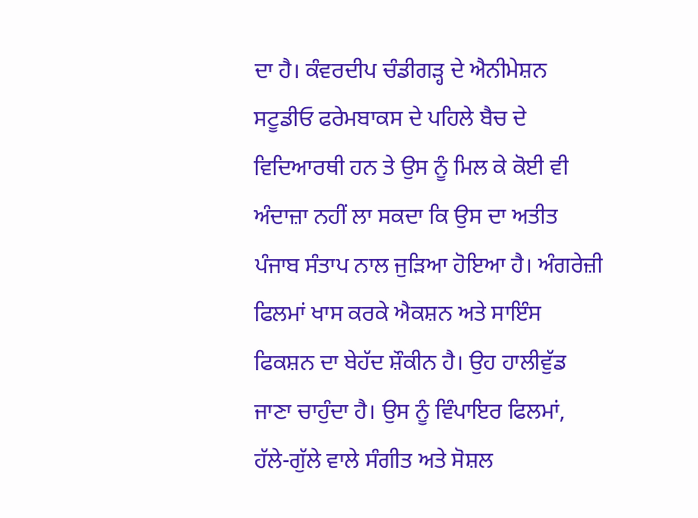ਦਾ ਹੈ। ਕੰਵਰਦੀਪ ਚੰਡੀਗੜ੍ਹ ਦੇ ਐਨੀਮੇਸ਼ਨ ਸਟੂਡੀਓ ਫਰੇਮਬਾਕਸ ਦੇ ਪਹਿਲੇ ਬੈਚ ਦੇ ਵਿਦਿਆਰਥੀ ਹਨ ਤੇ ਉਸ ਨੂੰ ਮਿਲ ਕੇ ਕੋਈ ਵੀ ਅੰਦਾਜ਼ਾ ਨਹੀਂ ਲਾ ਸਕਦਾ ਕਿ ਉਸ ਦਾ ਅਤੀਤ ਪੰਜਾਬ ਸੰਤਾਪ ਨਾਲ ਜੁੜਿਆ ਹੋਇਆ ਹੈ। ਅੰਗਰੇਜ਼ੀ ਫਿਲਮਾਂ ਖਾਸ ਕਰਕੇ ਐਕਸ਼ਨ ਅਤੇ ਸਾਇੰਸ ਫਿਕਸ਼ਨ ਦਾ ਬੇਹੱਦ ਸ਼ੌਕੀਨ ਹੈ। ਉਹ ਹਾਲੀਵੁੱਡ ਜਾਣਾ ਚਾਹੁੰਦਾ ਹੈ। ਉਸ ਨੂੰ ਵਿੰਪਾਇਰ ਫਿਲਮਾਂ, ਹੱਲੇ-ਗੁੱਲੇ ਵਾਲੇ ਸੰਗੀਤ ਅਤੇ ਸੋਸ਼ਲ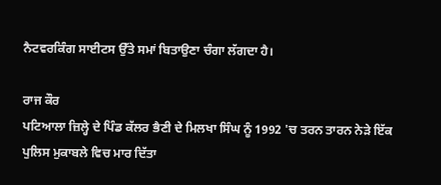ਨੈਟਵਰਕਿੰਗ ਸਾਈਟਸ ਉੱਤੇ ਸਮਾਂ ਬਿਤਾਉਣਾ ਚੰਗਾ ਲੱਗਦਾ ਹੈ।

ਰਾਜ ਕੌਰ
ਪਟਿਆਲਾ ਜ਼ਿਲ੍ਹੇ ਦੇ ਪਿੰਡ ਕੱਲਰ ਭੈਣੀ ਦੇ ਮਿਲਖਾ ਸਿੰਘ ਨੂੰ 1992 'ਚ ਤਰਨ ਤਾਰਨ ਨੇੜੇ ਇੱਕ ਪੁਲਿਸ ਮੁਕਾਬਲੇ ਵਿਚ ਮਾਰ ਦਿੱਤਾ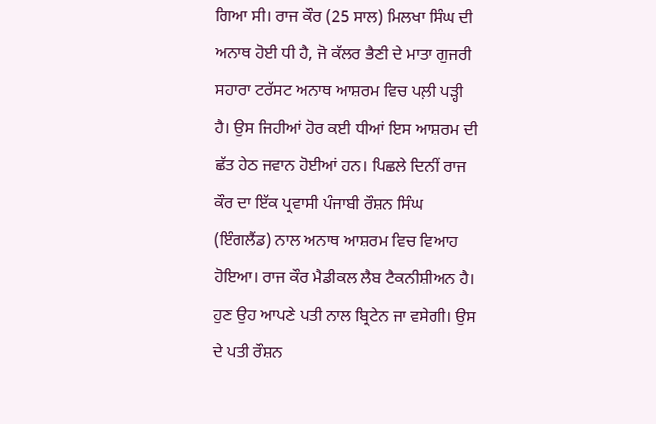ਗਿਆ ਸੀ। ਰਾਜ ਕੌਰ (25 ਸਾਲ) ਮਿਲਖਾ ਸਿੰਘ ਦੀ ਅਨਾਥ ਹੋਈ ਧੀ ਹੈ, ਜੋ ਕੱਲਰ ਭੈਣੀ ਦੇ ਮਾਤਾ ਗੁਜਰੀ ਸਹਾਰਾ ਟਰੱਸਟ ਅਨਾਥ ਆਸ਼ਰਮ ਵਿਚ ਪਲ਼ੀ ਪੜ੍ਹੀ ਹੈ। ਉਸ ਜਿਹੀਆਂ ਹੋਰ ਕਈ ਧੀਆਂ ਇਸ ਆਸ਼ਰਮ ਦੀ ਛੱਤ ਹੇਠ ਜਵਾਨ ਹੋਈਆਂ ਹਨ। ਪਿਛਲੇ ਦਿਨੀਂ ਰਾਜ ਕੌਰ ਦਾ ਇੱਕ ਪ੍ਰਵਾਸੀ ਪੰਜਾਬੀ ਰੌਸ਼ਨ ਸਿੰਘ (ਇੰਗਲੈਂਡ) ਨਾਲ ਅਨਾਥ ਆਸ਼ਰਮ ਵਿਚ ਵਿਆਹ ਹੋਇਆ। ਰਾਜ ਕੌਰ ਮੈਡੀਕਲ ਲੈਬ ਟੈਕਨੀਸ਼ੀਅਨ ਹੈ। ਹੁਣ ਉਹ ਆਪਣੇ ਪਤੀ ਨਾਲ ਬ੍ਰਿਟੇਨ ਜਾ ਵਸੇਗੀ। ਉਸ ਦੇ ਪਤੀ ਰੌਸ਼ਨ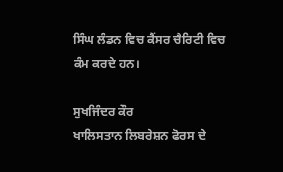ਸਿੰਘ ਲੰਡਨ ਵਿਚ ਕੈਂਸਰ ਚੈਰਿਟੀ ਵਿਚ ਕੰਮ ਕਰਦੇ ਹਨ।

ਸੁਖਜਿੰਦਰ ਕੌਰ
ਖਾਲਿਸਤਾਨ ਲਿਬਰੇਸ਼ਨ ਫੋਰਸ ਦੇ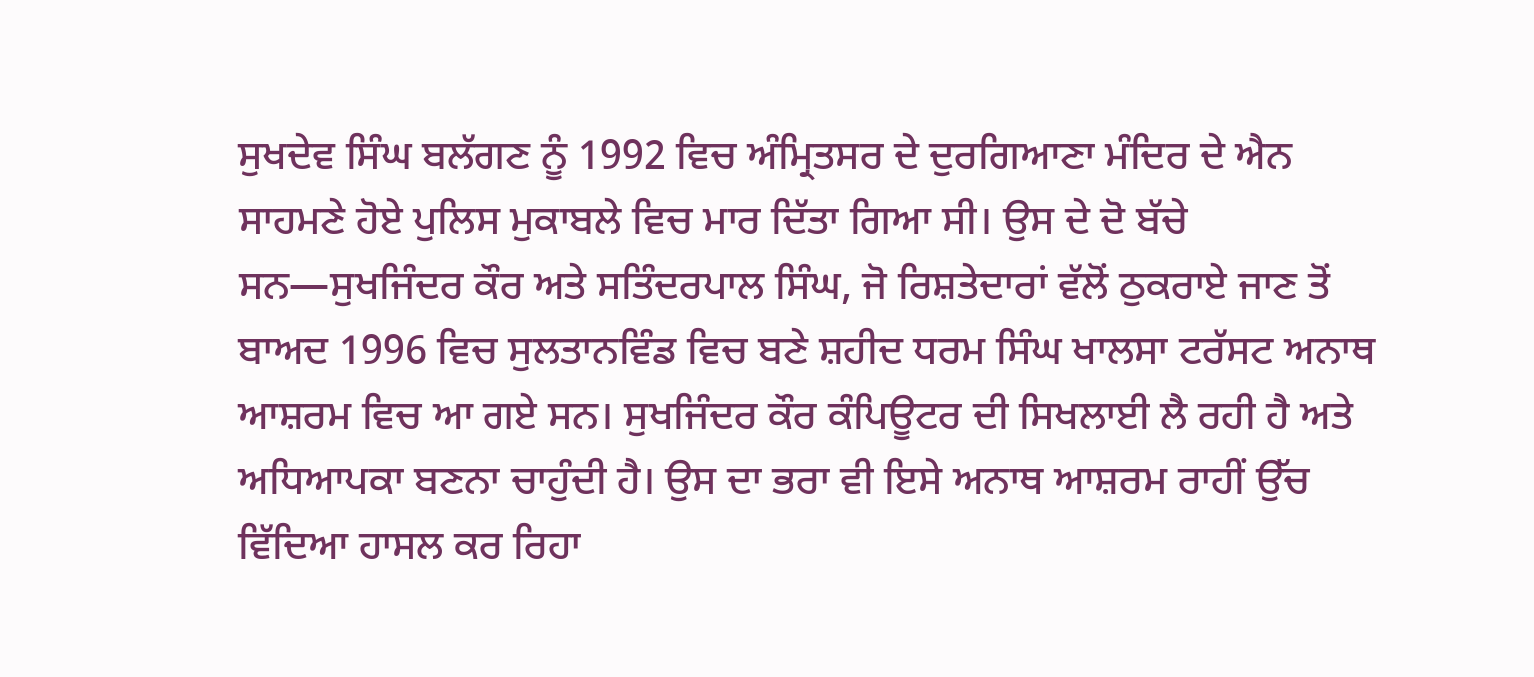ਸੁਖਦੇਵ ਸਿੰਘ ਬਲੱਗਣ ਨੂੰ 1992 ਵਿਚ ਅੰਮ੍ਰਿਤਸਰ ਦੇ ਦੁਰਗਿਆਣਾ ਮੰਦਿਰ ਦੇ ਐਨ ਸਾਹਮਣੇ ਹੋਏ ਪੁਲਿਸ ਮੁਕਾਬਲੇ ਵਿਚ ਮਾਰ ਦਿੱਤਾ ਗਿਆ ਸੀ। ਉਸ ਦੇ ਦੋ ਬੱਚੇ ਸਨ—ਸੁਖਜਿੰਦਰ ਕੌਰ ਅਤੇ ਸਤਿੰਦਰਪਾਲ ਸਿੰਘ, ਜੋ ਰਿਸ਼ਤੇਦਾਰਾਂ ਵੱਲੋਂ ਠੁਕਰਾਏ ਜਾਣ ਤੋਂ ਬਾਅਦ 1996 ਵਿਚ ਸੁਲਤਾਨਵਿੰਡ ਵਿਚ ਬਣੇ ਸ਼ਹੀਦ ਧਰਮ ਸਿੰਘ ਖਾਲਸਾ ਟਰੱਸਟ ਅਨਾਥ ਆਸ਼ਰਮ ਵਿਚ ਆ ਗਏ ਸਨ। ਸੁਖਜਿੰਦਰ ਕੌਰ ਕੰਪਿਊਟਰ ਦੀ ਸਿਖਲਾਈ ਲੈ ਰਹੀ ਹੈ ਅਤੇ ਅਧਿਆਪਕਾ ਬਣਨਾ ਚਾਹੁੰਦੀ ਹੈ। ਉਸ ਦਾ ਭਰਾ ਵੀ ਇਸੇ ਅਨਾਥ ਆਸ਼ਰਮ ਰਾਹੀਂ ਉੱਚ ਵਿੱਦਿਆ ਹਾਸਲ ਕਰ ਰਿਹਾ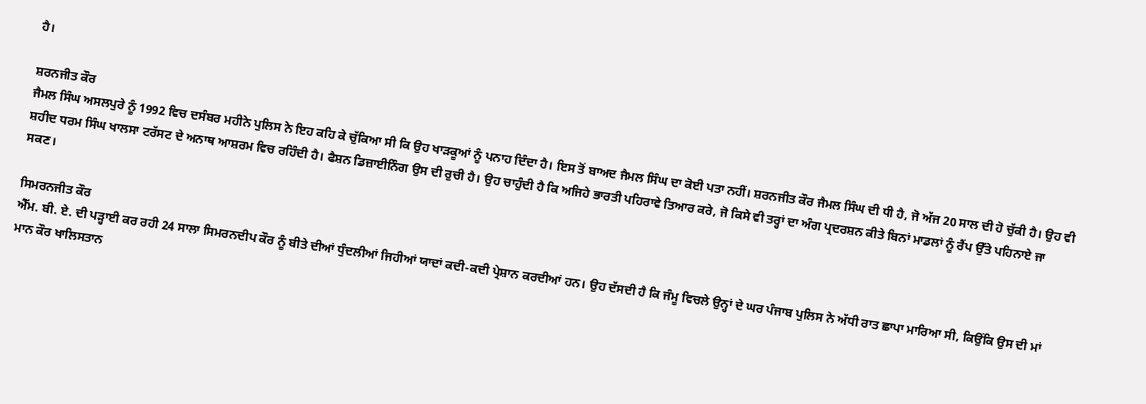ਹੈ।

ਸ਼ਰਨਜੀਤ ਕੌਰ
ਜੈਮਲ ਸਿੰਘ ਅਸਲਪੁਰੇ ਨੂੰ 1992 ਵਿਚ ਦਸੰਬਰ ਮਹੀਨੇ ਪੁਲਿਸ ਨੇ ਇਹ ਕਹਿ ਕੇ ਚੁੱਕਿਆ ਸੀ ਕਿ ਉਹ ਖਾੜਕੂਆਂ ਨੂੰ ਪਨਾਹ ਦਿੰਦਾ ਹੈ। ਇਸ ਤੋਂ ਬਾਅਦ ਜੈਮਲ ਸਿੰਘ ਦਾ ਕੋਈ ਪਤਾ ਨਹੀਂ। ਸ਼ਰਨਜੀਤ ਕੌਰ ਜੈਮਲ ਸਿੰਘ ਦੀ ਧੀ ਹੈ, ਜੋ ਅੱਜ 20 ਸਾਲ ਦੀ ਹੋ ਚੁੱਕੀ ਹੈ। ਉਹ ਵੀ ਸ਼ਹੀਦ ਧਰਮ ਸਿੰਘ ਖਾਲਸਾ ਟਰੱਸਟ ਦੇ ਅਨਾਥ ਆਸ਼ਰਮ ਵਿਚ ਰਹਿੰਦੀ ਹੈ। ਫੈਸ਼ਨ ਡਿਜ਼ਾਈਨਿੰਗ ਉਸ ਦੀ ਰੁਚੀ ਹੈ। ਉਹ ਚਾਹੁੰਦੀ ਹੈ ਕਿ ਅਜਿਹੇ ਭਾਰਤੀ ਪਹਿਰਾਵੇ ਤਿਆਰ ਕਰੇ, ਜੋ ਕਿਸੇ ਵੀ ਤਰ੍ਹਾਂ ਦਾ ਅੰਗ ਪ੍ਰਦਰਸ਼ਨ ਕੀਤੇ ਬਿਨਾਂ ਮਾਡਲਾਂ ਨੂੰ ਰੈਂਪ ਉੱਤੇ ਪਹਿਨਾਏ ਜਾ ਸਕਣ।

ਸਿਮਰਨਜੀਤ ਕੌਰ
ਐੱਮ. ਬੀ. ਏ. ਦੀ ਪੜ੍ਹਾਈ ਕਰ ਰਹੀ 24 ਸਾਲਾ ਸਿਮਰਨਦੀਪ ਕੌਰ ਨੂੰ ਬੀਤੇ ਦੀਆਂ ਧੁੰਦਲੀਆਂ ਜਿਹੀਆਂ ਯਾਦਾਂ ਕਦੀ-ਕਦੀ ਪ੍ਰੇਸ਼ਾਨ ਕਰਦੀਆਂ ਹਨ। ਉਹ ਦੱਸਦੀ ਹੈ ਕਿ ਜੰਮੂ ਵਿਚਲੇ ਉਨ੍ਹਾਂ ਦੇ ਘਰ ਪੰਜਾਬ ਪੁਲਿਸ ਨੇ ਅੱਧੀ ਰਾਤ ਛਾਪਾ ਮਾਰਿਆ ਸੀ, ਕਿਉਂਕਿ ਉਸ ਦੀ ਮਾਂ ਮਾਨ ਕੌਰ ਖਾਲਿਸਤਾਨ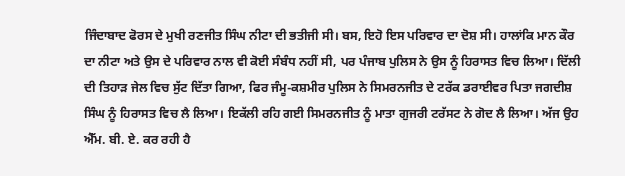ਜਿੰਦਾਬਾਦ ਫੋਰਸ ਦੇ ਮੁਖੀ ਰਣਜੀਤ ਸਿੰਘ ਨੀਟਾ ਦੀ ਭਤੀਜੀ ਸੀ। ਬਸ, ਇਹੋ ਇਸ ਪਰਿਵਾਰ ਦਾ ਦੋਸ਼ ਸੀ। ਹਾਲਾਂਕਿ ਮਾਨ ਕੌਰ ਦਾ ਨੀਟਾ ਅਤੇ ਉਸ ਦੇ ਪਰਿਵਾਰ ਨਾਲ ਵੀ ਕੋਈ ਸੰਬੰਧ ਨਹੀਂ ਸੀ, ਪਰ ਪੰਜਾਬ ਪੁਲਿਸ ਨੇ ਉਸ ਨੂੰ ਹਿਰਾਸਤ ਵਿਚ ਲਿਆ। ਦਿੱਲੀ ਦੀ ਤਿਹਾੜ ਜੇਲ ਵਿਚ ਸੁੱਟ ਦਿੱਤਾ ਗਿਆ, ਫਿਰ ਜੰਮੂ-ਕਸ਼ਮੀਰ ਪੁਲਿਸ ਨੇ ਸਿਮਰਨਜੀਤ ਦੇ ਟਰੱਕ ਡਰਾਈਵਰ ਪਿਤਾ ਜਗਦੀਸ਼ ਸਿੰਘ ਨੂੰ ਹਿਰਾਸਤ ਵਿਚ ਲੈ ਲਿਆ। ਇਕੱਲੀ ਰਹਿ ਗਈ ਸਿਮਰਨਜੀਤ ਨੂੰ ਮਾਤਾ ਗੁਜਰੀ ਟਰੱਸਟ ਨੇ ਗੋਦ ਲੈ ਲਿਆ। ਅੱਜ ਉਹ ਐੱਮ. ਬੀ. ਏ. ਕਰ ਰਹੀ ਹੈ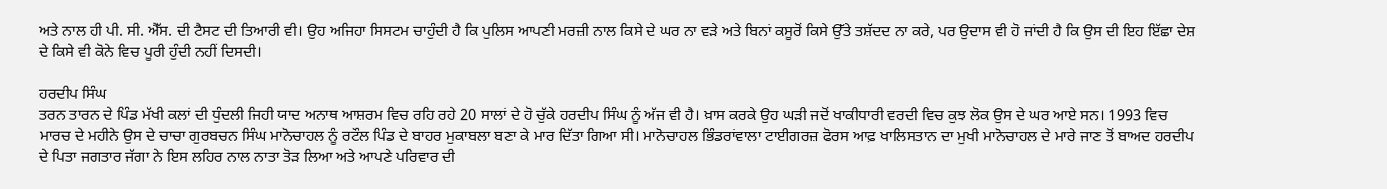ਅਤੇ ਨਾਲ ਹੀ ਪੀ. ਸੀ. ਐੱਸ. ਦੀ ਟੈਸਟ ਦੀ ਤਿਆਰੀ ਵੀ। ਉਹ ਅਜਿਹਾ ਸਿਸਟਮ ਚਾਹੁੰਦੀ ਹੈ ਕਿ ਪੁਲਿਸ ਆਪਣੀ ਮਰਜ਼ੀ ਨਾਲ ਕਿਸੇ ਦੇ ਘਰ ਨਾ ਵੜੇ ਅਤੇ ਬਿਨਾਂ ਕਸੂਰੋਂ ਕਿਸੇ ਉੱਤੇ ਤਸ਼ੱਦਦ ਨਾ ਕਰੇ, ਪਰ ਉਦਾਸ ਵੀ ਹੋ ਜਾਂਦੀ ਹੈ ਕਿ ਉਸ ਦੀ ਇਹ ਇੱਛਾ ਦੇਸ਼ ਦੇ ਕਿਸੇ ਵੀ ਕੋਨੇ ਵਿਚ ਪੂਰੀ ਹੁੰਦੀ ਨਹੀਂ ਦਿਸਦੀ।

ਹਰਦੀਪ ਸਿੰਘ
ਤਰਨ ਤਾਰਨ ਦੇ ਪਿੰਡ ਮੱਖੀ ਕਲਾਂ ਦੀ ਧੁੰਦਲੀ ਜਿਹੀ ਯਾਦ ਅਨਾਥ ਆਸ਼ਰਮ ਵਿਚ ਰਹਿ ਰਹੇ 20 ਸਾਲਾਂ ਦੇ ਹੋ ਚੁੱਕੇ ਹਰਦੀਪ ਸਿੰਘ ਨੂੰ ਅੱਜ ਵੀ ਹੈ। ਖ਼ਾਸ ਕਰਕੇ ਉਹ ਘੜੀ ਜਦੋਂ ਖਾਕੀਧਾਰੀ ਵਰਦੀ ਵਿਚ ਕੁਝ ਲੋਕ ਉਸ ਦੇ ਘਰ ਆਏ ਸਨ। 1993 ਵਿਚ ਮਾਰਚ ਦੇ ਮਹੀਨੇ ਉਸ ਦੇ ਚਾਚਾ ਗੁਰਬਚਨ ਸਿੰਘ ਮਾਨੋਚਾਹਲ ਨੂੰ ਰਟੌਲ ਪਿੰਡ ਦੇ ਬਾਹਰ ਮੁਕਾਬਲਾ ਬਣਾ ਕੇ ਮਾਰ ਦਿੱਤਾ ਗਿਆ ਸੀ। ਮਾਨੋਚਾਹਲ ਭਿੰਡਰਾਂਵਾਲਾ ਟਾਈਗਰਜ਼ ਫੋਰਸ ਆਫ਼ ਖਾਲਿਸਤਾਨ ਦਾ ਮੁਖੀ ਮਾਨੋਚਾਹਲ ਦੇ ਮਾਰੇ ਜਾਣ ਤੋਂ ਬਾਅਦ ਹਰਦੀਪ ਦੇ ਪਿਤਾ ਜਗਤਾਰ ਜੱਗਾ ਨੇ ਇਸ ਲਹਿਰ ਨਾਲ ਨਾਤਾ ਤੋੜ ਲਿਆ ਅਤੇ ਆਪਣੇ ਪਰਿਵਾਰ ਦੀ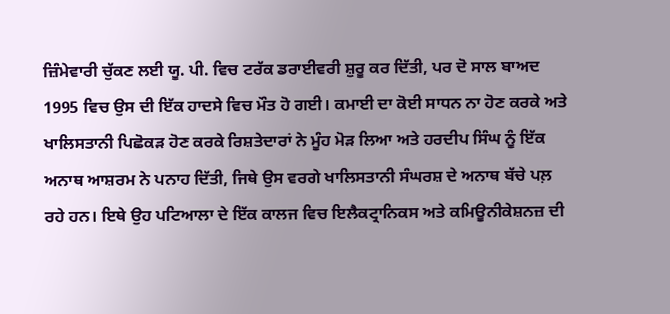ਜ਼ਿੰਮੇਵਾਰੀ ਚੁੱਕਣ ਲਈ ਯੂ. ਪੀ. ਵਿਚ ਟਰੱਕ ਡਰਾਈਵਰੀ ਸ਼ੁਰੂ ਕਰ ਦਿੱਤੀ, ਪਰ ਦੋ ਸਾਲ ਬਾਅਦ 1995 ਵਿਚ ਉਸ ਦੀ ਇੱਕ ਹਾਦਸੇ ਵਿਚ ਮੌਤ ਹੋ ਗਈ। ਕਮਾਈ ਦਾ ਕੋਈ ਸਾਧਨ ਨਾ ਹੋਣ ਕਰਕੇ ਅਤੇ ਖਾਲਿਸਤਾਨੀ ਪਿਛੋਕੜ ਹੋਣ ਕਰਕੇ ਰਿਸ਼ਤੇਦਾਰਾਂ ਨੇ ਮੂੰਹ ਮੋੜ ਲਿਆ ਅਤੇ ਹਰਦੀਪ ਸਿੰਘ ਨੂੰ ਇੱਕ ਅਨਾਥ ਆਸ਼ਰਮ ਨੇ ਪਨਾਹ ਦਿੱਤੀ, ਜਿਥੇ ਉਸ ਵਰਗੇ ਖਾਲਿਸਤਾਨੀ ਸੰਘਰਸ਼ ਦੇ ਅਨਾਥ ਬੱਚੇ ਪਲ਼ ਰਹੇ ਹਨ। ਇਥੇ ਉਹ ਪਟਿਆਲਾ ਦੇ ਇੱਕ ਕਾਲਜ ਵਿਚ ਇਲੈਕਟ੍ਰਾਨਿਕਸ ਅਤੇ ਕਮਿਊਨੀਕੇਸ਼ਨਜ਼ ਦੀ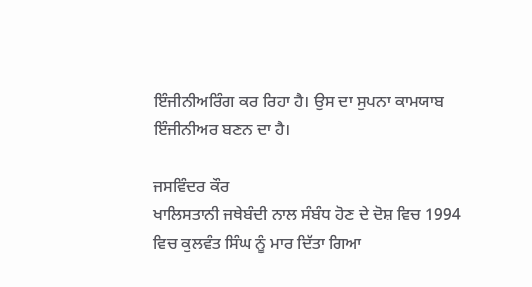ਇੰਜੀਨੀਅਰਿੰਗ ਕਰ ਰਿਹਾ ਹੈ। ਉਸ ਦਾ ਸੁਪਨਾ ਕਾਮਯਾਬ ਇੰਜੀਨੀਅਰ ਬਣਨ ਦਾ ਹੈ।

ਜਸਵਿੰਦਰ ਕੌਰ
ਖਾਲਿਸਤਾਨੀ ਜਥੇਬੰਦੀ ਨਾਲ ਸੰਬੰਧ ਹੋਣ ਦੇ ਦੋਸ਼ ਵਿਚ 1994 ਵਿਚ ਕੁਲਵੰਤ ਸਿੰਘ ਨੂੰ ਮਾਰ ਦਿੱਤਾ ਗਿਆ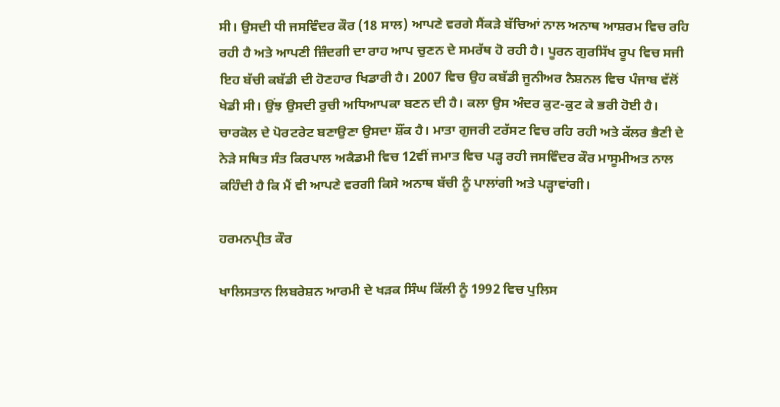ਸੀ। ਉਸਦੀ ਧੀ ਜਸਵਿੰਦਰ ਕੌਰ (18 ਸਾਲ) ਆਪਣੇ ਵਰਗੇ ਸੈਂਕੜੇ ਬੱਚਿਆਂ ਨਾਲ ਅਨਾਥ ਆਸ਼ਰਮ ਵਿਚ ਰਹਿ ਰਹੀ ਹੈ ਅਤੇ ਆਪਣੀ ਜ਼ਿੰਦਗੀ ਦਾ ਰਾਹ ਆਪ ਚੁਣਨ ਦੇ ਸਮਰੱਥ ਹੋ ਰਹੀ ਹੈ। ਪੂਰਨ ਗੁਰਸਿੱਖ ਰੂਪ ਵਿਚ ਸਜੀ ਇਹ ਬੱਚੀ ਕਬੱਡੀ ਦੀ ਹੋਣਹਾਰ ਖਿਡਾਰੀ ਹੈ। 2007 ਵਿਚ ਉਹ ਕਬੱਡੀ ਜੂਨੀਅਰ ਨੈਸ਼ਨਲ ਵਿਚ ਪੰਜਾਬ ਵੱਲੋਂ ਖੇਡੀ ਸੀ। ਉਂਝ ਉਸਦੀ ਰੁਚੀ ਅਧਿਆਪਕਾ ਬਣਨ ਦੀ ਹੈ। ਕਲਾ ਉਸ ਅੰਦਰ ਕੁਟ-ਕੁਟ ਕੇ ਭਰੀ ਹੋਈ ਹੈ। ਚਾਰਕੋਲ ਦੇ ਪੋਰਟਰੇਟ ਬਣਾਉਣਾ ਉਸਦਾ ਸ਼ੌਂਕ ਹੈ। ਮਾਤਾ ਗੁਜਰੀ ਟਰੱਸਟ ਵਿਚ ਰਹਿ ਰਹੀ ਅਤੇ ਕੱਲਰ ਭੈਣੀ ਦੇ ਨੇੜੇ ਸਥਿਤ ਸੰਤ ਕਿਰਪਾਲ ਅਕੈਡਮੀ ਵਿਚ 12ਵੀਂ ਜਮਾਤ ਵਿਚ ਪੜ੍ਹ ਰਹੀ ਜਸਵਿੰਦਰ ਕੌਰ ਮਾਸੂਮੀਅਤ ਨਾਲ ਕਹਿੰਦੀ ਹੈ ਕਿ ਮੈਂ ਵੀ ਆਪਣੇ ਵਰਗੀ ਕਿਸੇ ਅਨਾਥ ਬੱਚੀ ਨੂੰ ਪਾਲਾਂਗੀ ਅਤੇ ਪੜ੍ਹਾਵਾਂਗੀ।

ਹਰਮਨਪ੍ਰੀਤ ਕੌਰ

ਖਾਲਿਸਤਾਨ ਲਿਬਰੇਸ਼ਨ ਆਰਮੀ ਦੇ ਖੜਕ ਸਿੰਘ ਕਿੱਲੀ ਨੂੰ 1992 ਵਿਚ ਪੁਲਿਸ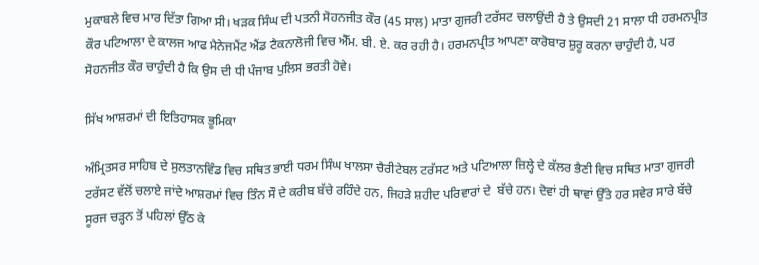ਮੁਕਾਬਲੇ ਵਿਚ ਮਾਰ ਦਿੱਤਾ ਗਿਆ ਸੀ। ਖੜਕ ਸਿੰਘ ਦੀ ਪਤਨੀ ਸੋਹਨਜੀਤ ਕੌਰ (45 ਸਾਲ) ਮਾਤਾ ਗੁਜਰੀ ਟਰੱਸਟ ਚਲਾਉਂਦੀ ਹੈ ਤੇ ਉਸਦੀ 21 ਸਾਲਾ ਧੀ ਹਰਮਨਪ੍ਰੀਤ ਕੌਰ ਪਟਿਆਲਾ ਦੇ ਕਾਲਜ ਆਫ ਮੈਨੇਜਮੈਂਟ ਐਂਡ ਟੈਕਨਾਲੋਜੀ ਵਿਚ ਐੱਮ. ਬੀ. ਏ. ਕਰ ਰਹੀ ਹੈ। ਹਰਮਨਪ੍ਰੀਤ ਆਪਣਾ ਕਾਰੋਬਾਰ ਸ਼ੁਰੂ ਕਰਨਾ ਚਾਹੁੰਦੀ ਹੈ, ਪਰ ਸੋਹਨਜੀਤ ਕੌਰ ਚਾਹੁੰਦੀ ਹੈ ਕਿ ਉਸ ਦੀ ਧੀ ਪੰਜਾਬ ਪੁਲਿਸ ਭਰਤੀ ਹੋਵੇ।

ਸਿੱਖ ਆਸ਼ਰਮਾਂ ਦੀ ਇਤਿਹਾਸਕ ਭੂਮਿਕਾ

ਅੰਮ੍ਰਿਤਸਰ ਸਾਹਿਬ ਦੇ ਸੁਲਤਾਨਵਿੰਡ ਵਿਚ ਸਥਿਤ ਭਾਈ ਧਰਮ ਸਿੰਘ ਖਾਲਸਾ ਚੈਰੀਟੇਬਲ ਟਰੱਸਟ ਅਤੇ ਪਟਿਆਲਾ ਜ਼ਿਲ੍ਹੇ ਦੇ ਕੱਲਰ ਭੈਣੀ ਵਿਚ ਸਥਿਤ ਮਾਤਾ ਗੁਜਰੀ ਟਰੱਸਟ ਵੱਲੋਂ ਚਲਾਏ ਜਾਂਦੇ ਆਸ਼ਰਮਾਂ ਵਿਚ ਤਿੰਨ ਸੌ ਦੇ ਕਰੀਬ ਬੱਚੇ ਰਹਿੰਦੇ ਹਨ, ਜਿਹੜੇ ਸ਼ਹੀਦ ਪਰਿਵਾਰਾਂ ਦੇ  ਬੱਚੇ ਹਨ। ਦੋਵਾਂ ਹੀ ਥਾਵਾਂ ਉੱਤੇ ਹਰ ਸਵੇਰ ਸਾਰੇ ਬੱਚੇ ਸੂਰਜ ਚੜ੍ਹਨ ਤੋਂ ਪਹਿਲਾਂ ਉੱਠ ਕੇ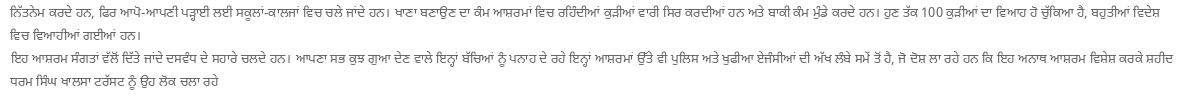ਨਿੱਤਨੇਮ ਕਰਦੇ ਹਨ, ਫਿਰ ਆਪੋ-ਆਪਣੀ ਪੜ੍ਹਾਈ ਲਈ ਸਕੂਲਾਂ-ਕਾਲਜਾਂ ਵਿਚ ਚਲੇ ਜਾਂਦੇ ਹਨ। ਖਾਣਾ ਬਣਾਉਣ ਦਾ ਕੰਮ ਆਸ਼ਰਮਾਂ ਵਿਚ ਰਹਿੰਦੀਆਂ ਕੁੜੀਆਂ ਵਾਰੀ ਸਿਰ ਕਰਦੀਆਂ ਹਨ ਅਤੇ ਬਾਕੀ ਕੰਮ ਮੁੰਡੇ ਕਰਦੇ ਹਨ। ਹੁਣ ਤੱਕ 100 ਕੁੜੀਆਂ ਦਾ ਵਿਆਹ ਹੋ ਚੁੱਕਿਆ ਹੈ, ਬਹੁਤੀਆਂ ਵਿਦੇਸ਼ ਵਿਚ ਵਿਆਹੀਆਂ ਗਈਆਂ ਹਨ।
ਇਹ ਆਸ਼ਰਮ ਸੰਗਤਾਂ ਵੱਲੋਂ ਦਿੱਤੇ ਜਾਂਦੇ ਦਸਵੰਧ ਦੇ ਸਹਾਰੇ ਚਲਦੇ ਹਨ। ਆਪਣਾ ਸਭ ਕੁਝ ਗੁਆ ਦੇਣ ਵਾਲੇ ਇਨ੍ਹਾਂ ਬੱਚਿਆਂ ਨੂੰ ਪਨਾਹ ਦੇ ਰਹੇ ਇਨ੍ਹਾਂ ਆਸ਼ਰਮਾਂ ਉੱਤੇ ਵੀ ਪੁਲਿਸ ਅਤੇ ਖੁਫੀਆ ਏਜੰਸੀਆਂ ਦੀ ਅੱਖ ਲੰਬੇ ਸਮੇਂ ਤੋਂ ਹੈ, ਜੋ ਦੋਸ਼ ਲਾ ਰਹੇ ਹਨ ਕਿ ਇਹ ਅਨਾਥ ਆਸ਼ਰਮ ਵਿਸ਼ੇਸ਼ ਕਰਕੇ ਸ਼ਹੀਦ ਧਰਮ ਸਿੰਘ ਖਾਲਸਾ ਟਰੱਸਟ ਨੂੰ ਉਹ ਲੋਕ ਚਲਾ ਰਹੇ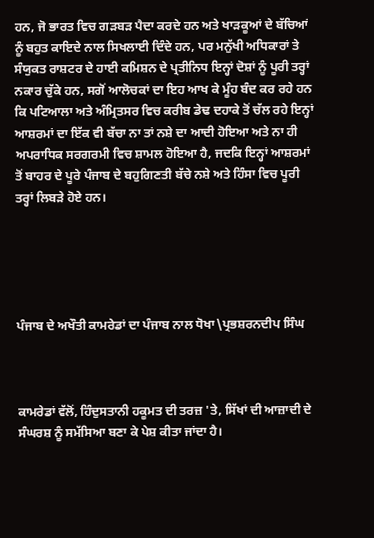ਹਨ, ਜੋ ਭਾਰਤ ਵਿਚ ਗੜਬੜ ਪੈਦਾ ਕਰਦੇ ਹਨ ਅਤੇ ਖਾੜਕੂਆਂ ਦੇ ਬੱਚਿਆਂ ਨੂੰ ਬਹੁਤ ਕਾਇਦੇ ਨਾਲ ਸਿਖਲਾਈ ਦਿੰਦੇ ਹਨ, ਪਰ ਮਨੁੱਖੀ ਅਧਿਕਾਰਾਂ ਤੇ ਸੰਯੁਕਤ ਰਾਸ਼ਟਰ ਦੇ ਹਾਈ ਕਮਿਸ਼ਨ ਦੇ ਪ੍ਰਤੀਨਿਧ ਇਨ੍ਹਾਂ ਦੋਸ਼ਾਂ ਨੂੰ ਪੂਰੀ ਤਰ੍ਹਾਂ ਨਕਾਰ ਚੁੱਕੇ ਹਨ, ਸਗੋਂ ਆਲੋਚਕਾਂ ਦਾ ਇਹ ਆਖ ਕੇ ਮੂੰਹ ਬੰਦ ਕਰ ਰਹੇ ਹਨ ਕਿ ਪਟਿਆਲਾ ਅਤੇ ਅੰਮ੍ਰਿਤਸਰ ਵਿਚ ਕਰੀਬ ਡੇਢ ਦਹਾਕੇ ਤੋਂ ਚੱਲ ਰਹੇ ਇਨ੍ਹਾਂ ਆਸ਼ਰਮਾਂ ਦਾ ਇੱਕ ਵੀ ਬੱਚਾ ਨਾ ਤਾਂ ਨਸ਼ੇ ਦਾ ਆਦੀ ਹੋਇਆ ਅਤੇ ਨਾ ਹੀ ਅਪਰਾਧਿਕ ਸਰਗਰਮੀ ਵਿਚ ਸ਼ਾਮਲ ਹੋਇਆ ਹੈ, ਜਦਕਿ ਇਨ੍ਹਾਂ ਆਸ਼ਰਮਾਂ ਤੋਂ ਬਾਹਰ ਦੇ ਪੂਰੇ ਪੰਜਾਬ ਦੇ ਬਹੁਗਿਣਤੀ ਬੱਚੇ ਨਸ਼ੇ ਅਤੇ ਹਿੰਸਾ ਵਿਚ ਪੂਰੀ ਤਰ੍ਹਾਂ ਲਿਬੜੇ ਹੋਏ ਹਨ।





ਪੰਜਾਬ ਦੇ ਅਖੌਤੀ ਕਾਮਰੇਡਾਂ ਦਾ ਪੰਜਾਬ ਨਾਲ ਧੋਖਾ\ਪ੍ਰਭਸ਼ਰਨਦੀਪ ਸਿੰਘ



ਕਾਮਰੇਡਾਂ ਵੱਲੋਂ, ਹਿੰਦੁਸਤਾਨੀ ਹਕੂਮਤ ਦੀ ਤਰਜ਼ 'ਤੇ, ਸਿੱਖਾਂ ਦੀ ਆਜ਼ਾਦੀ ਦੇ ਸੰਘਰਸ਼ ਨੂੰ ਸਮੱਸਿਆ ਬਣਾ ਕੇ ਪੇਸ਼ ਕੀਤਾ ਜਾਂਦਾ ਹੈ।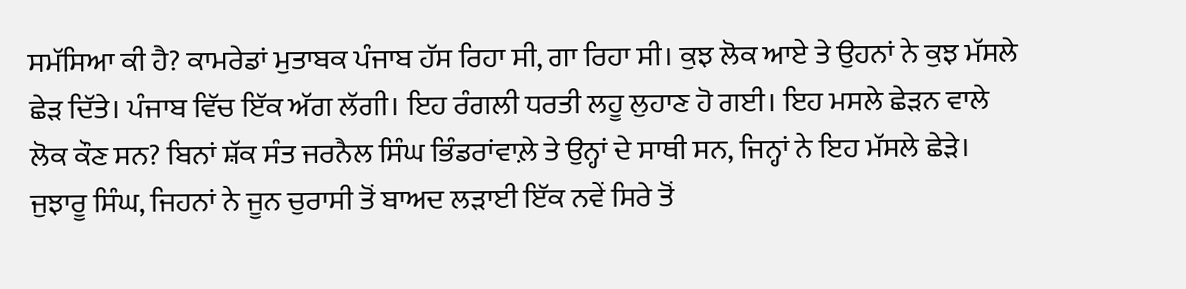ਸਮੱਸਿਆ ਕੀ ਹੈ? ਕਾਮਰੇਡਾਂ ਮੁਤਾਬਕ ਪੰਜਾਬ ਹੱਸ ਰਿਹਾ ਸੀ, ਗਾ ਰਿਹਾ ਸੀ। ਕੁਝ ਲੋਕ ਆਏ ਤੇ ਉਹਨਾਂ ਨੇ ਕੁਝ ਮੱਸਲੇ ਛੇੜ ਦਿੱਤੇ। ਪੰਜਾਬ ਵਿੱਚ ਇੱਕ ਅੱਗ ਲੱਗੀ। ਇਹ ਰੰਗਲੀ ਧਰਤੀ ਲਹੂ ਲੁਹਾਣ ਹੋ ਗਈ। ਇਹ ਮਸਲੇ ਛੇੜਨ ਵਾਲੇ ਲੋਕ ਕੌਣ ਸਨ? ਬਿਨਾਂ ਸ਼ੱਕ ਸੰਤ ਜਰਨੈਲ ਸਿੰਘ ਭਿੰਡਰਾਂਵਾਲ਼ੇ ਤੇ ਉਨ੍ਹਾਂ ਦੇ ਸਾਥੀ ਸਨ, ਜਿਨ੍ਹਾਂ ਨੇ ਇਹ ਮੱਸਲੇ ਛੇੜੇ। ਜੁਝਾਰੂ ਸਿੰਘ, ਜਿਹਨਾਂ ਨੇ ਜੂਨ ਚੁਰਾਸੀ ਤੋਂ ਬਾਅਦ ਲੜਾਈ ਇੱਕ ਨਵੇਂ ਸਿਰੇ ਤੋਂ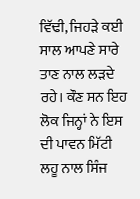ਵਿੱਢੀ, ਜਿਹੜੇ ਕਈ ਸਾਲ ਆਪਣੇ ਸਾਰੇ ਤਾਣ ਨਾਲ ਲੜਦੇ ਰਹੇ। ਕੌਣ ਸਨ ਇਹ ਲੋਕ ਜਿਨ੍ਹਾਂ ਨੇ ਇਸ ਦੀ ਪਾਵਨ ਮਿੱਟੀ ਲਹੂ ਨਾਲ ਸਿੰਜ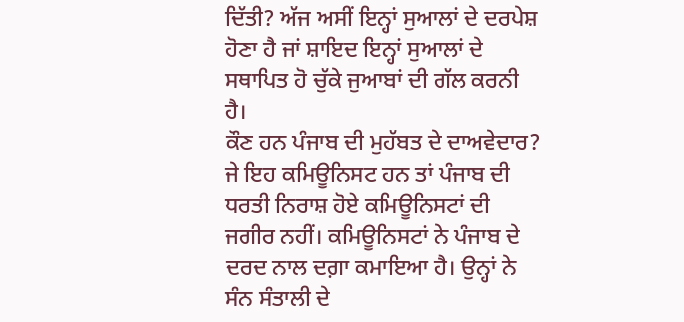ਦਿੱਤੀ? ਅੱਜ ਅਸੀਂ ਇਨ੍ਹਾਂ ਸੁਆਲਾਂ ਦੇ ਦਰਪੇਸ਼ ਹੋਣਾ ਹੈ ਜਾਂ ਸ਼ਾਇਦ ਇਨ੍ਹਾਂ ਸੁਆਲਾਂ ਦੇ ਸਥਾਪਿਤ ਹੋ ਚੁੱਕੇ ਜੁਆਬਾਂ ਦੀ ਗੱਲ ਕਰਨੀ ਹੈ।
ਕੌਣ ਹਨ ਪੰਜਾਬ ਦੀ ਮੁਹੱਬਤ ਦੇ ਦਾਅਵੇਦਾਰ? ਜੇ ਇਹ ਕਮਿਊਨਿਸਟ ਹਨ ਤਾਂ ਪੰਜਾਬ ਦੀ ਧਰਤੀ ਨਿਰਾਸ਼ ਹੋਏ ਕਮਿਊਨਿਸਟਾਂ ਦੀ ਜਗੀਰ ਨਹੀਂ। ਕਮਿਊਨਿਸਟਾਂ ਨੇ ਪੰਜਾਬ ਦੇ ਦਰਦ ਨਾਲ ਦਗ਼ਾ ਕਮਾਇਆ ਹੈ। ਉਨ੍ਹਾਂ ਨੇ ਸੰਨ ਸੰਤਾਲੀ ਦੇ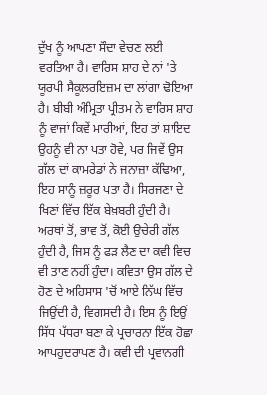ਦੁੱਖ ਨੂੰ ਆਪਣਾ ਸੌਦਾ ਵੇਚਣ ਲਈ ਵਰਤਿਆ ਹੈ। ਵਾਰਿਸ ਸ਼ਾਹ ਦੇ ਨਾਂ 'ਤੇ ਯੂਰਪੀ ਸੈਕੂਲਰਇਜ਼ਮ ਦਾ ਲਾਂਗਾ ਢੋਇਆ ਹੈ। ਬੀਬੀ ਅੰਮ੍ਰਿਤਾ ਪ੍ਰੀਤਮ ਨੇ ਵਾਰਿਸ ਸ਼ਾਹ ਨੂੰ ਵਾਜਾਂ ਕਿਵੇਂ ਮਾਰੀਆਂ, ਇਹ ਤਾਂ ਸ਼ਾਇਦ ਉਹਨੂੰ ਵੀ ਨਾ ਪਤਾ ਹੋਵੇ, ਪਰ ਜਿਵੇਂ ਉਸ ਗੱਲ ਦਾਂ ਕਾਮਰੇਡਾਂ ਨੇ ਜਨਾਜ਼ਾ ਕੱਢਿਆ, ਇਹ ਸਾਨੂੰ ਜ਼ਰੂਰ ਪਤਾ ਹੈ। ਸਿਰਜਣਾ ਦੇ ਖਿਣਾਂ ਵਿੱਚ ਇੱਕ ਬੇਖ਼ਬਰੀ ਹੁੰਦੀ ਹੈ। ਅਰਥਾਂ ਤੋਂ, ਭਾਵ ਤੋਂ, ਕੋਈ ਉਚੇਰੀ ਗੱਲ ਹੁੰਦੀ ਹੈ, ਜਿਸ ਨੂੰ ਫੜ ਲੈਣ ਦਾ ਕਵੀ ਵਿਚ ਵੀ ਤਾਣ ਨਹੀਂ ਹੁੰਦਾ। ਕਵਿਤਾ ਉਸ ਗੱਲ ਦੇ ਹੋਣ ਦੇ ਅਹਿਸਾਸ 'ਚੋਂ ਆਏ ਨਿੱਘ ਵਿੱਚ ਜਿਉਂਦੀ ਹੈ, ਵਿਗਸਦੀ ਹੈ। ਇਸ ਨੂੰ ਇਉਂ ਸਿੱਧ ਪੱਧਰਾ ਬਣਾ ਕੇ ਪ੍ਰਚਾਰਨਾ ਇੱਕ ਹੋਛਾ ਆਪਹੁਦਰਾਪਣ ਹੈ। ਕਵੀ ਦੀ ਪ੍ਰਵਾਨਗੀ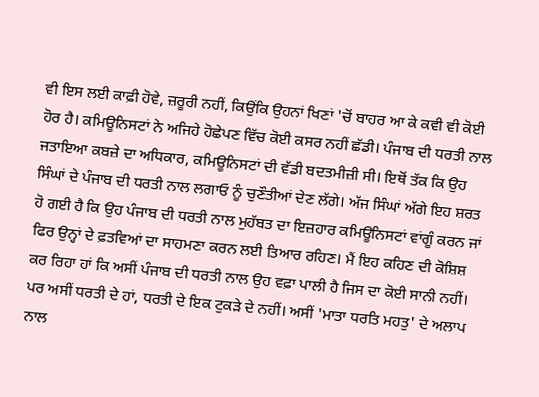ਵੀ ਇਸ ਲਈ ਕਾਫ਼ੀ ਹੋਵੇ, ਜ਼ਰੂਰੀ ਨਹੀਂ, ਕਿਉਂਕਿ ਉਹਨਾਂ ਖਿਣਾਂ 'ਚੋਂ ਬਾਹਰ ਆ ਕੇ ਕਵੀ ਵੀ ਕੋਈ ਹੋਰ ਹੈ। ਕਮਿਊਨਿਸਟਾਂ ਨੇ ਅਜਿਹੇ ਹੋਛੇਪਣ ਵਿੱਚ ਕੋਈ ਕਸਰ ਨਹੀਂ ਛੱਡੀ। ਪੰਜਾਬ ਦੀ ਧਰਤੀ ਨਾਲ ਜਤਾਇਆ ਕਬਜ਼ੇ ਦਾ ਅਧਿਕਾਰ, ਕਮਿਊਨਿਸਟਾਂ ਦੀ ਵੱਡੀ ਬਦਤਮੀਜ਼ੀ ਸੀ। ਇਥੋਂ ਤੱਕ ਕਿ ਉਹ ਸਿੰਘਾਂ ਦੇ ਪੰਜਾਬ ਦੀ ਧਰਤੀ ਨਾਲ ਲਗਾਓ ਨੂੰ ਚੁਣੌਤੀਆਂ ਦੇਣ ਲੱਗੇ। ਅੱਜ ਸਿੰਘਾਂ ਅੱਗੇ ਇਹ ਸ਼ਰਤ ਹੋ ਗਈ ਹੈ ਕਿ ਉਹ ਪੰਜਾਬ ਦੀ ਧਰਤੀ ਨਾਲ ਮੁਹੱਬਤ ਦਾ ਇਜ਼ਹਾਰ ਕਮਿਊਨਿਸਟਾਂ ਵਾਂਗੂੰ ਕਰਨ ਜਾਂ ਫਿਰ ਉਨ੍ਹਾਂ ਦੇ ਫ਼ਤਵਿਆਂ ਦਾ ਸਾਹਮਣਾ ਕਰਨ ਲਈ ਤਿਆਰ ਰਹਿਣ। ਮੈਂ ਇਹ ਕਹਿਣ ਦੀ ਕੋਸ਼ਿਸ਼ ਕਰ ਰਿਹਾ ਹਾਂ ਕਿ ਅਸੀਂ ਪੰਜਾਬ ਦੀ ਧਰਤੀ ਨਾਲ ਉਹ ਵਫ਼ਾ ਪਾਲੀ ਹੈ ਜਿਸ ਦਾ ਕੋਈ ਸਾਨੀ ਨਹੀਂ। ਪਰ ਅਸੀਂ ਧਰਤੀ ਦੇ ਹਾਂ, ਧਰਤੀ ਦੇ ਇਕ ਟੁਕੜੇ ਦੇ ਨਹੀਂ। ਅਸੀਂ 'ਮਾਤਾ ਧਰਤਿ ਮਹਤੁ' ਦੇ ਅਲਾਪ ਨਾਲ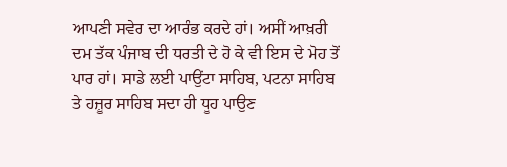ਆਪਣੀ ਸਵੇਰ ਦਾ ਆਰੰਭ ਕਰਦੇ ਹਾਂ। ਅਸੀਂ ਆਖ਼ਰੀ ਦਮ ਤੱਕ ਪੰਜਾਬ ਦੀ ਧਰਤੀ ਦੇ ਹੋ ਕੇ ਵੀ ਇਸ ਦੇ ਮੋਹ ਤੋਂ ਪਾਰ ਹਾਂ। ਸਾਡੇ ਲਈ ਪਾਉਂਟਾ ਸਾਹਿਬ, ਪਟਨਾ ਸਾਹਿਬ ਤੇ ਹਜ਼ੂਰ ਸਾਹਿਬ ਸਦਾ ਹੀ ਧੂਹ ਪਾਉਣ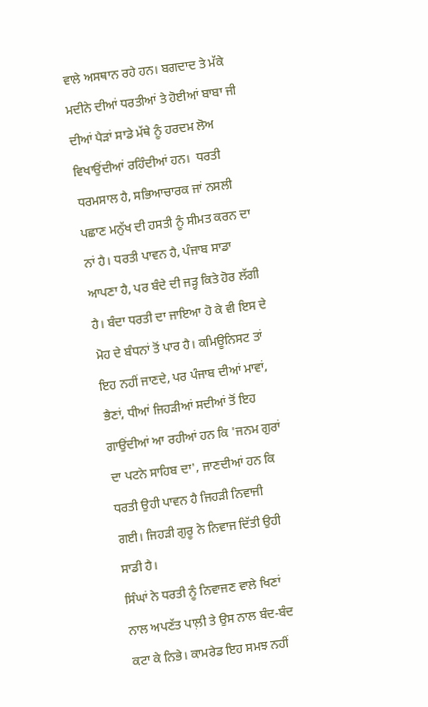ਵਾਲੇ ਅਸਥਾਨ ਰਹੇ ਹਨ। ਬਗਦਾਦ ਤੇ ਮੱਕੇ ਮਦੀਨੇ ਦੀਆਂ ਧਰਤੀਆਂ ਤੇ ਹੋਈਆਂ ਬਾਬਾ ਜੀ ਦੀਆਂ ਪੈੜਾਂ ਸਾਡੇ ਮੱਥੇ ਨੂੰ ਹਰਦਮ ਲੋਅ ਵਿਖਾਉਂਦੀਆਂ ਰਹਿੰਦੀਆਂ ਹਨ।  ਧਰਤੀ ਧਰਮਸਾਲ ਹੈ, ਸਭਿਆਚਾਰਕ ਜਾਂ ਨਸਲੀ ਪਛਾਣ ਮਨੁੱਖ ਦੀ ਹਸਤੀ ਨੂੰ ਸੀਮਤ ਕਰਨ ਦਾ ਨਾਂ ਹੈ। ਧਰਤੀ ਪਾਵਨ ਹੈ, ਪੰਜਾਬ ਸਾਡਾ ਆਪਣਾ ਹੈ, ਪਰ ਬੰਦੇ ਦੀ ਜੜ੍ਹ ਕਿਤੇ ਹੋਰ ਲੱਗੀ ਹੈ। ਬੰਦਾ ਧਰਤੀ ਦਾ ਜਾਇਆ ਹੋ ਕੇ ਵੀ ਇਸ ਦੇ ਮੋਹ ਦੇ ਬੰਧਨਾਂ ਤੋਂ ਪਾਰ ਹੈ। ਕਮਿਊਨਿਸਟ ਤਾਂ ਇਹ ਨਹੀਂ ਜਾਣਦੇ, ਪਰ ਪੰਜਾਬ ਦੀਆਂ ਮਾਵਾਂ, ਭੈਣਾਂ, ਧੀਆਂ ਜਿਹੜੀਆਂ ਸਦੀਆਂ ਤੋਂ ਇਹ ਗਾਉਂਦੀਆਂ ਆ ਰਹੀਆਂ ਹਨ ਕਿ 'ਜਨਮ ਗੁਰਾਂ ਦਾ ਪਟਨੇ ਸਾਹਿਬ ਦਾ', ਜਾਣਦੀਆਂ ਹਨ ਕਿ ਧਰਤੀ ਉਹੀ ਪਾਵਨ ਹੈ ਜਿਹੜੀ ਨਿਵਾਜੀ ਗਈ। ਜਿਹੜੀ ਗੁਰੂ ਨੇ ਨਿਵਾਜ ਦਿੱਤੀ ਉਹੀ ਸਾਡੀ ਹੈ।
ਸਿੰਘਾਂ ਨੇ ਧਰਤੀ ਨੂੰ ਨਿਵਾਜਣ ਵਾਲੇ ਖਿਣਾਂ ਨਾਲ ਅਪਣੱਤ ਪਾਲ਼ੀ ਤੇ ਉਸ ਨਾਲ ਬੰਦ-ਬੰਦ ਕਟਾ ਕੇ ਨਿਭੇ। ਕਾਮਰੇਡ ਇਹ ਸਮਝ ਨਹੀਂ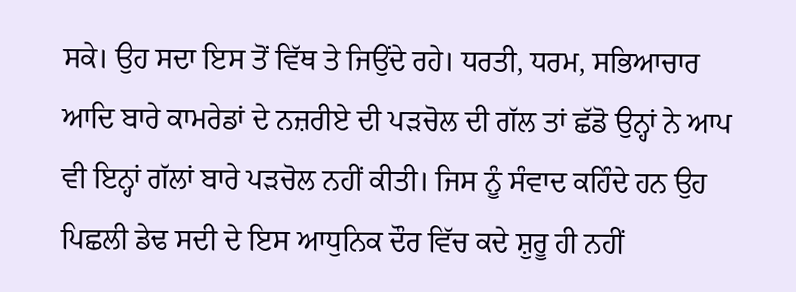ਸਕੇ। ਉਹ ਸਦਾ ਇਸ ਤੋਂ ਵਿੱਥ ਤੇ ਜਿਉਂਦੇ ਰਹੇ। ਧਰਤੀ, ਧਰਮ, ਸਭਿਆਚਾਰ ਆਦਿ ਬਾਰੇ ਕਾਮਰੇਡਾਂ ਦੇ ਨਜ਼ਰੀਏ ਦੀ ਪੜਚੋਲ ਦੀ ਗੱਲ ਤਾਂ ਛੱਡੋ ਉਨ੍ਹਾਂ ਨੇ ਆਪ ਵੀ ਇਨ੍ਹਾਂ ਗੱਲਾਂ ਬਾਰੇ ਪੜਚੋਲ ਨਹੀਂ ਕੀਤੀ। ਜਿਸ ਨੂੰ ਸੰਵਾਦ ਕਹਿੰਦੇ ਹਨ ਉਹ ਪਿਛਲੀ ਡੇਢ ਸਦੀ ਦੇ ਇਸ ਆਧੁਨਿਕ ਦੌਰ ਵਿੱਚ ਕਦੇ ਸ਼ੁਰੂ ਹੀ ਨਹੀਂ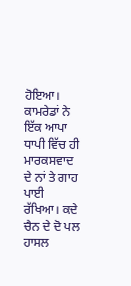ਹੋਇਆ। ਕਾਮਰੇਡਾਂ ਨੇ ਇੱਕ ਆਪਾ ਧਾਪੀ ਵਿੱਚ ਹੀ ਮਾਰਕਸਵਾਦ ਦੇ ਨਾਂ ਤੇ ਗਾਹ ਪਾਈ ਰੱਖਿਆ। ਕਦੇ ਚੈਨ ਦੇ ਦੋ ਪਲ ਹਾਸਲ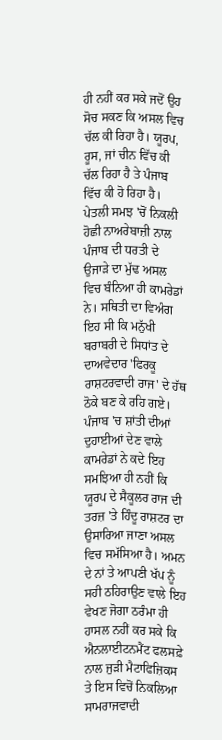ਹੀ ਨਹੀਂ ਕਰ ਸਕੇ ਜਦੋਂ ਉਹ ਸੋਚ ਸਕਣ ਕਿ ਅਸਲ ਵਿਚ ਚੱਲ ਕੀ ਰਿਹਾ ਹੈ। ਯੂਰਪ, ਰੂਸ, ਜਾਂ ਚੀਨ ਵਿੱਚ ਕੀ ਚੱਲ ਰਿਹਾ ਹੈ ਤੇ ਪੰਜਾਬ ਵਿੱਚ ਕੀ ਹੋ ਰਿਹਾ ਹੈ। ਪੇਤਲੀ ਸਮਝ 'ਚੋਂ ਨਿਕਲੀ ਹੋਛੀ ਨਾਅਰੇਬਾਜ਼ੀ ਨਾਲ ਪੰਜਾਬ ਦੀ ਧਰਤੀ ਦੇ ਉਜਾੜੇ ਦਾ ਮੁੱਢ ਅਸਲ ਵਿਚ ਬੰਨਿਆ ਹੀ ਕਾਮਰੇਡਾਂ ਨੇ। ਸਥਿਤੀ ਦਾ ਵਿਅੰਗ ਇਹ ਸੀ ਕਿ ਮਨੁੱਖੀ ਬਰਾਬਰੀ ਦੇ ਸਿਧਾਂਤ ਦੇ ਦਾਅਵੇਦਾਰ 'ਫਿਰਕੂ ਰਾਸ਼ਟਰਵਾਦੀ ਰਾਜ' ਦੇ ਹੱਥ ਠੋਕੇ ਬਣ ਕੇ ਰਹਿ ਗਏ। ਪੰਜਾਬ 'ਚ ਸ਼ਾਂਤੀ ਦੀਆਂ ਦੁਹਾਈਆਂ ਦੇਣ ਵਾਲੇ ਕਾਮਰੇਡਾਂ ਨੇ ਕਦੇ ਇਹ ਸਮਝਿਆ ਹੀ ਨਹੀਂ ਕਿ ਯੂਰਪ ਦੇ ਸੈਕੂਲਰ ਰਾਜ ਦੀ ਤਰਜ਼ 'ਤੇ ਹਿੰਦੂ ਰਾਸ਼ਟਰ ਦਾ ਉਸਾਰਿਆ ਜਾਣਾ ਅਸਲ ਵਿਚ ਸਮੱਸਿਆ ਹੈ। ਅਮਨ ਦੇ ਨਾਂ ਤੇ ਆਪਣੀ ਖੱਪ ਨੂੰ ਸਹੀ ਠਹਿਰਾਉਣ ਵਾਲੇ ਇਹ ਵੇਖਣ ਜੋਗਾ ਠਰੰਮਾ ਹੀ ਹਾਸਲ ਨਹੀਂ ਕਰ ਸਕੇ ਕਿ ਐਨਲਾਈਟਨਮੈਂਟ ਫਲਸਫ਼ੇ ਨਾਲ ਜੁੜੀ ਮੈਟਾਫਿਜ਼ਿਕਸ ਤੇ ਇਸ ਵਿਚੋਂ ਨਿਕਲਿਆ ਸਾਮਰਾਜਵਾਦੀ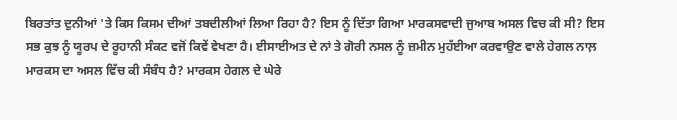ਬਿਰਤਾਂਤ ਦੁਨੀਆਂ 'ਤੇ ਕਿਸ ਕਿਸਮ ਦੀਆਂ ਤਬਦੀਲੀਆਂ ਲਿਆ ਰਿਹਾ ਹੈ? ਇਸ ਨੂੰ ਦਿੱਤਾ ਗਿਆ ਮਾਰਕਸਵਾਦੀ ਜੁਆਬ ਅਸਲ ਵਿਚ ਕੀ ਸੀ? ਇਸ ਸਭ ਕੁਝ ਨੂੰ ਯੂਰਪ ਦੇ ਰੂਹਾਨੀ ਸੰਕਟ ਵਜੋਂ ਕਿਵੇਂ ਵੇਖਣਾ ਹੈ। ਈਸਾਈਅਤ ਦੇ ਨਾਂ ਤੇ ਗੋਰੀ ਨਸਲ ਨੂੰ ਜ਼ਮੀਨ ਮੁਹੱਈਆ ਕਰਵਾਉਣ ਵਾਲੇ ਹੇਗਲ ਨਾਲ਼ ਮਾਰਕਸ ਦਾ ਅਸਲ ਵਿੱਚ ਕੀ ਸੰਬੰਧ ਹੈ? ਮਾਰਕਸ ਹੇਗਲ ਦੇ ਘੇਰੇ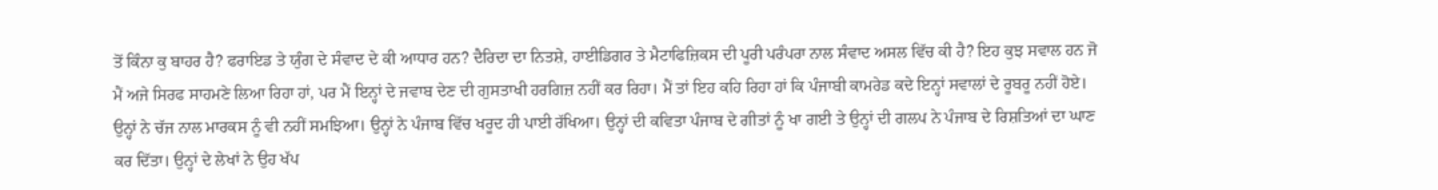ਤੋਂ ਕਿੰਨਾ ਕੁ ਬਾਹਰ ਹੈ? ਫਰਾਇਡ ਤੇ ਯੁੰਗ ਦੇ ਸੰਵਾਦ ਦੇ ਕੀ ਆਧਾਰ ਹਨ? ਦੈਰਿਦਾ ਦਾ ਨਿਤਸ਼ੇ, ਹਾਈਡਿਗਰ ਤੇ ਮੈਟਾਫਿਜ਼ਿਕਸ ਦੀ ਪੂਰੀ ਪਰੰਪਰਾ ਨਾਲ ਸੰਵਾਦ ਅਸਲ ਵਿੱਚ ਕੀ ਹੈ? ਇਹ ਕੁਝ ਸਵਾਲ ਹਨ ਜੋ ਮੈਂ ਅਜੇ ਸਿਰਫ ਸਾਹਮਣੇ ਲਿਆ ਰਿਹਾ ਹਾਂ, ਪਰ ਮੈਂ ਇਨ੍ਹਾਂ ਦੇ ਜਵਾਬ ਦੇਣ ਦੀ ਗੁਸਤਾਖੀ ਹਰਗਿਜ਼ ਨਹੀਂ ਕਰ ਰਿਹਾ। ਮੈਂ ਤਾਂ ਇਹ ਕਹਿ ਰਿਹਾ ਹਾਂ ਕਿ ਪੰਜਾਬੀ ਕਾਮਰੇਡ ਕਦੇ ਇਨ੍ਹਾਂ ਸਵਾਲਾਂ ਦੇ ਰੂਬਰੂ ਨਹੀਂ ਹੋਏ। ਉਨ੍ਹਾਂ ਨੇ ਚੱਜ ਨਾਲ ਮਾਰਕਸ ਨੂੰ ਵੀ ਨਹੀਂ ਸਮਝਿਆ। ਉਨ੍ਹਾਂ ਨੇ ਪੰਜਾਬ ਵਿੱਚ ਖਰੂਦ ਹੀ ਪਾਈ ਰੱਖਿਆ। ਉਨ੍ਹਾਂ ਦੀ ਕਵਿਤਾ ਪੰਜਾਬ ਦੇ ਗੀਤਾਂ ਨੂੰ ਖਾ ਗਈ ਤੇ ਉਨ੍ਹਾਂ ਦੀ ਗਲਪ ਨੇ ਪੰਜਾਬ ਦੇ ਰਿਸ਼ਤਿਆਂ ਦਾ ਘਾਣ ਕਰ ਦਿੱਤਾ। ਉਨ੍ਹਾਂ ਦੇ ਲੇਖਾਂ ਨੇ ਉਹ ਖੱਪ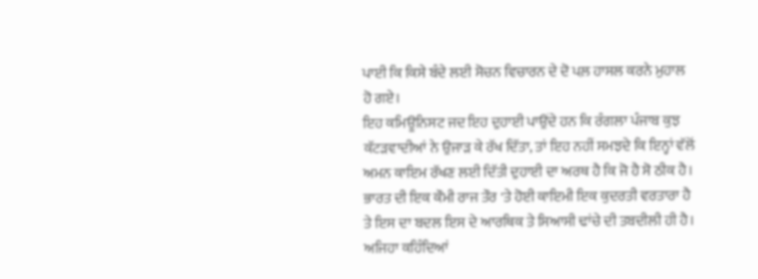ਪਾਈ ਕਿ ਕਿਸੇ ਬੰਦੇ ਲਈ ਸੋਚਨ ਵਿਚਾਰਨ ਦੇ ਦੋ ਪਲ਼ ਹਾਸਲ ਕਰਨੇ ਮੁਹਾਲ ਹੋ ਗਏ।
ਇਹ ਕਮਿਊਨਿਸਟ ਜਦ ਇਹ ਦੁਹਾਈ ਪਾਉਂਦੇ ਹਨ ਕਿ ਰੰਗਲਾ ਪੰਜਾਬ ਕੁਝ ਕੱਟੜਵਾਦੀਆਂ ਨੇ ਉਜਾੜ ਕੇ ਰੱਖ ਦਿੱਤਾ, ਤਾਂ ਇਹ ਨਹੀਂ ਸਮਝਦੇ ਕਿ ਇਨ੍ਹਾਂ ਵੱਲੋਂ ਅਮਨ ਕਾਇਮ ਰੱਖਣ ਲਈ ਦਿੱਤੀ ਦੁਹਾਈ ਦਾ ਅਰਥ ਹੈ ਕਿ ਜੋ ਹੈ ਸੋ ਠੀਕ ਹੈ। ਭਾਰਤ ਦੀ ਇਕ ਕੌਮੀ ਰਾਜ ਤੌਰ 'ਤੇ ਹੋਈ ਕਾਇਮੀ ਇਕ ਕੁਦਰਤੀ ਵਰਤਾਰਾ ਹੈ ਤੇ ਇਸ ਦਾ ਬਦਲ ਇਸ ਦੇ ਆਰਥਿਕ ਤੇ ਸਿਆਸੀ ਢਾਂਚੇ ਦੀ ਤਬਦੀਲੀ ਹੀ ਹੈ। ਅਜਿਹਾ ਕਹਿੰਦਿਆਂ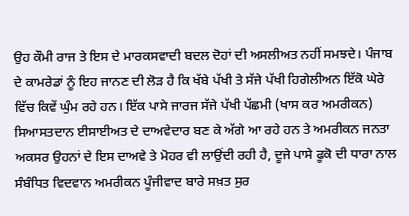ਉਹ ਕੌਮੀ ਰਾਜ ਤੇ ਇਸ ਦੇ ਮਾਰਕਸਵਾਦੀ ਬਦਲ ਦੋਹਾਂ ਦੀ ਅਸਲੀਅਤ ਨਹੀਂ ਸਮਝਦੇ। ਪੰਜਾਬ ਦੇ ਕਾਮਰੇਡਾਂ ਨੂੰ ਇਹ ਜਾਨਣ ਦੀ ਲੋੜ ਹੈ ਕਿ ਖੱਬੇ ਪੱਖੀ ਤੇ ਸੱਜੇ ਪੱਖੀ ਹਿਗੇਲੀਅਨ ਇੱਕੋ ਘੇਰੇ ਵਿੱਚ ਕਿਵੇਂ ਘੁੰਮ ਰਹੇ ਹਨ। ਇੱਕ ਪਾਸੇ ਜਾਰਜ ਸੱਜੇ ਪੱਖੀ ਪੱਛਮੀ (ਖਾਸ ਕਰ ਅਮਰੀਕਨ) ਸਿਆਸਤਦਾਨ ਈਸਾਈਅਤ ਦੇ ਦਾਅਵੇਦਾਰ ਬਣ ਕੇ ਅੱਗੇ ਆ ਰਹੇ ਹਨ ਤੇ ਅਮਰੀਕਨ ਜਨਤਾ ਅਕਸਰ ਉਹਨਾਂ ਦੇ ਇਸ ਦਾਅਵੇ ਤੇ ਮੋਹਰ ਵੀ ਲਾਉਂਦੀ ਰਹੀ ਹੈ, ਦੂਜੇ ਪਾਸੇ ਫੂਕੋ ਦੀ ਧਾਰਾ ਨਾਲ ਸੰਬੰਧਿਤ ਵਿਦਵਾਨ ਅਮਰੀਕਨ ਪੂੰਜੀਵਾਦ ਬਾਰੇ ਸਖ਼ਤ ਸੁਰ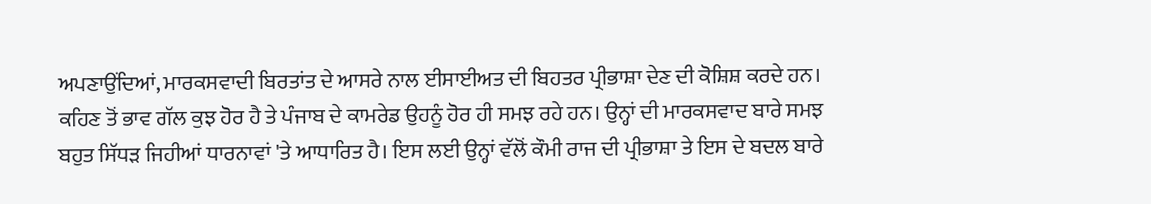ਅਪਣਾਉਂਦਿਆਂ, ਮਾਰਕਸਵਾਦੀ ਬਿਰਤਾਂਤ ਦੇ ਆਸਰੇ ਨਾਲ ਈਸਾਈਅਤ ਦੀ ਬਿਹਤਰ ਪ੍ਰੀਭਾਸ਼ਾ ਦੇਣ ਦੀ ਕੋਸ਼ਿਸ਼ ਕਰਦੇ ਹਨ। ਕਹਿਣ ਤੋਂ ਭਾਵ ਗੱਲ ਕੁਝ ਹੋਰ ਹੈ ਤੇ ਪੰਜਾਬ ਦੇ ਕਾਮਰੇਡ ਉਹਨੂੰ ਹੋਰ ਹੀ ਸਮਝ ਰਹੇ ਹਨ। ਉਨ੍ਹਾਂ ਦੀ ਮਾਰਕਸਵਾਦ ਬਾਰੇ ਸਮਝ ਬਹੁਤ ਸਿੱਧੜ ਜਿਹੀਆਂ ਧਾਰਨਾਵਾਂ 'ਤੇ ਆਧਾਰਿਤ ਹੈ। ਇਸ ਲਈ ਉਨ੍ਹਾਂ ਵੱਲੋਂ ਕੌਮੀ ਰਾਜ ਦੀ ਪ੍ਰੀਭਾਸ਼ਾ ਤੇ ਇਸ ਦੇ ਬਦਲ ਬਾਰੇ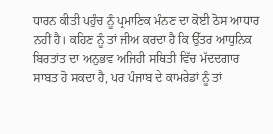ਧਾਰਨ ਕੀਤੀ ਪਹੁੰਚ ਨੂੰ ਪ੍ਰਮਾਣਿਕ ਮੰਨਣ ਦਾ ਕੋਈ ਠੋਸ ਆਧਾਰ ਨਹੀਂ ਹੈ। ਕਹਿਣ ਨੂੰ ਤਾਂ ਜੀਅ ਕਰਦਾ ਹੈ ਕਿ ਉੱਤਰ ਆਧੁਨਿਕ ਬਿਰਤਾਂਤ ਦਾ ਅਨੁਭਵ ਅਜਿਹੀ ਸਥਿਤੀ ਵਿੱਚ ਮੱਦਦਗਾਰ ਸਾਬਤ ਹੋ ਸਕਦਾ ਹੈ, ਪਰ ਪੰਜਾਬ ਦੇ ਕਾਮਰੇਡਾਂ ਨੂੰ ਤਾਂ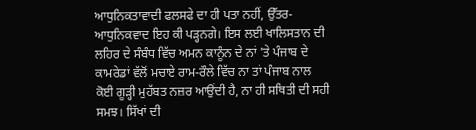ਆਧੁਨਿਕਤਾਵਾਦੀ ਫਲਸਫੇ ਦਾ ਹੀ ਪਤਾ ਨਹੀਂ, ਉੱਤਰ-ਆਧੁਨਿਕਵਾਦ ਇਹ ਕੀ ਪੜ੍ਹਨਗੇ। ਇਸ ਲਈ ਖਾਲਿਸਤਾਨ ਦੀ ਲਹਿਰ ਦੇ ਸੰਬੰਧ ਵਿੱਚ ਅਮਨ ਕਾਨੂੰਨ ਦੇ ਨਾਂ 'ਤੇ ਪੰਜਾਬ ਦੇ ਕਾਮਰੇਡਾਂ ਵੱਲੋਂ ਮਚਾਏ ਰਾਮ-ਰੌਲੇ ਵਿੱਚ ਨਾ ਤਾਂ ਪੰਜਾਬ ਨਾਲ ਕੋਈ ਗੂੜ੍ਹੀ ਮੁਹੱਬਤ ਨਜ਼ਰ ਆਉਂਦੀ ਹੈ, ਨਾ ਹੀ ਸਥਿਤੀ ਦੀ ਸਹੀ ਸਮਝ। ਸਿੱਖਾਂ ਦੀ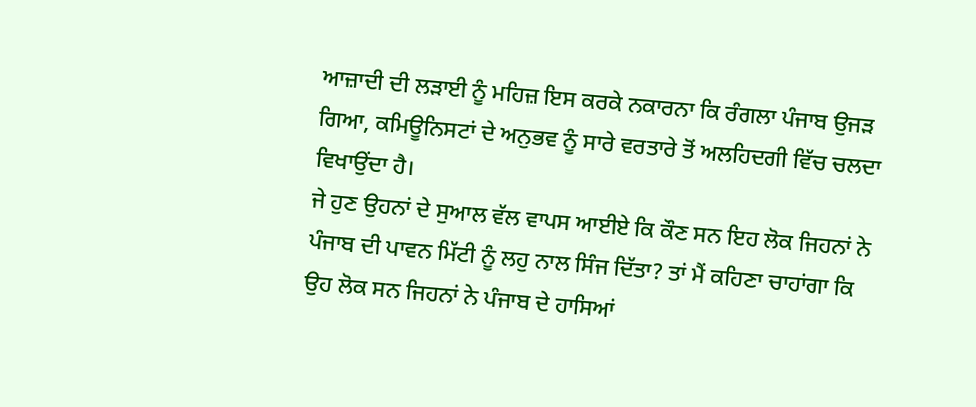ਆਜ਼ਾਦੀ ਦੀ ਲੜਾਈ ਨੂੰ ਮਹਿਜ਼ ਇਸ ਕਰਕੇ ਨਕਾਰਨਾ ਕਿ ਰੰਗਲਾ ਪੰਜਾਬ ਉਜੜ ਗਿਆ, ਕਮਿਊਨਿਸਟਾਂ ਦੇ ਅਨੁਭਵ ਨੂੰ ਸਾਰੇ ਵਰਤਾਰੇ ਤੋਂ ਅਲਹਿਦਗੀ ਵਿੱਚ ਚਲਦਾ ਵਿਖਾਉਂਦਾ ਹੈ।
ਜੇ ਹੁਣ ਉਹਨਾਂ ਦੇ ਸੁਆਲ ਵੱਲ ਵਾਪਸ ਆਈਏ ਕਿ ਕੌਣ ਸਨ ਇਹ ਲੋਕ ਜਿਹਨਾਂ ਨੇ ਪੰਜਾਬ ਦੀ ਪਾਵਨ ਮਿੱਟੀ ਨੂੰ ਲਹੁ ਨਾਲ ਸਿੰਜ ਦਿੱਤਾ? ਤਾਂ ਮੈਂ ਕਹਿਣਾ ਚਾਹਾਂਗਾ ਕਿ ਉਹ ਲੋਕ ਸਨ ਜਿਹਨਾਂ ਨੇ ਪੰਜਾਬ ਦੇ ਹਾਸਿਆਂ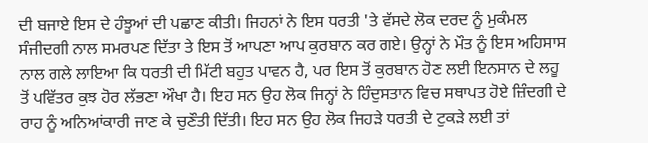ਦੀ ਬਜਾਏ ਇਸ ਦੇ ਹੰਝੂਆਂ ਦੀ ਪਛਾਣ ਕੀਤੀ। ਜਿਹਨਾਂ ਨੇ ਇਸ ਧਰਤੀ 'ਤੇ ਵੱਸਦੇ ਲੋਕ ਦਰਦ ਨੂੰ ਮੁਕੰਮਲ ਸੰਜੀਦਗੀ ਨਾਲ ਸਮਰਪਣ ਦਿੱਤਾ ਤੇ ਇਸ ਤੋਂ ਆਪਣਾ ਆਪ ਕੁਰਬਾਨ ਕਰ ਗਏ। ਉਨ੍ਹਾਂ ਨੇ ਮੌਤ ਨੂੰ ਇਸ ਅਹਿਸਾਸ ਨਾਲ ਗਲੇ ਲਾਇਆ ਕਿ ਧਰਤੀ ਦੀ ਮਿੱਟੀ ਬਹੁਤ ਪਾਵਨ ਹੈ, ਪਰ ਇਸ ਤੋਂ ਕੁਰਬਾਨ ਹੋਣ ਲਈ ਇਨਸਾਨ ਦੇ ਲਹੂ ਤੋਂ ਪਵਿੱਤਰ ਕੁਝ ਹੋਰ ਲੱਭਣਾ ਔਖਾ ਹੈ। ਇਹ ਸਨ ਉਹ ਲੋਕ ਜਿਨ੍ਹਾਂ ਨੇ ਹਿੰਦੁਸਤਾਨ ਵਿਚ ਸਥਾਪਤ ਹੋਏ ਜ਼ਿੰਦਗੀ ਦੇ ਰਾਹ ਨੂੰ ਅਨਿਆਂਕਾਰੀ ਜਾਣ ਕੇ ਚੁਣੌਤੀ ਦਿੱਤੀ। ਇਹ ਸਨ ਉਹ ਲੋਕ ਜਿਹੜੇ ਧਰਤੀ ਦੇ ਟੁਕੜੇ ਲਈ ਤਾਂ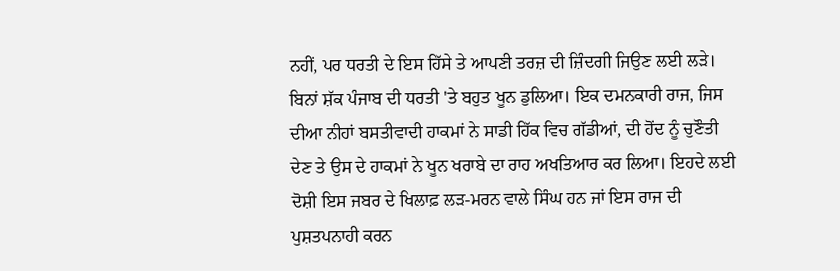ਨਹੀਂ, ਪਰ ਧਰਤੀ ਦੇ ਇਸ ਹਿੱਸੇ ਤੇ ਆਪਣੀ ਤਰਜ਼ ਦੀ ਜ਼ਿੰਦਗੀ ਜਿਉਣ ਲਈ ਲੜੇ।
ਬਿਨਾਂ ਸ਼ੱਕ ਪੰਜਾਬ ਦੀ ਧਰਤੀ 'ਤੇ ਬਹੁਤ ਖੂਨ ਡੁਲਿਆ। ਇਕ ਦਮਨਕਾਰੀ ਰਾਜ, ਜਿਸ ਦੀਆ ਨੀਹਾਂ ਬਸਤੀਵਾਦੀ ਹਾਕਮਾਂ ਨੇ ਸਾਡੀ ਹਿੱਕ ਵਿਚ ਗੱਡੀਆਂ, ਦੀ ਹੋਂਦ ਨੂੰ ਚੁਣੌਤੀ ਦੇਣ ਤੇ ਉਸ ਦੇ ਹਾਕਮਾਂ ਨੇ ਖੂਨ ਖਰਾਬੇ ਦਾ ਰਾਹ ਅਖਤਿਆਰ ਕਰ ਲਿਆ। ਇਹਦੇ ਲਈ ਦੋਸ਼ੀ ਇਸ ਜਬਰ ਦੇ ਖਿਲਾਫ਼ ਲੜ-ਮਰਨ ਵਾਲੇ ਸਿੰਘ ਹਨ ਜਾਂ ਇਸ ਰਾਜ ਦੀ ਪੁਸ਼ਤਪਨਾਹੀ ਕਰਨ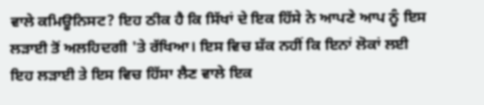ਵਾਲੇ ਕਮਿਊਨਿਸਟ? ਇਹ ਠੀਕ ਹੈ ਕਿ ਸਿੱਖਾਂ ਦੇ ਇਕ ਹਿੱਸੇ ਨੇ ਆਪਣੇ ਆਪ ਨੂੰ ਇਸ ਲੜਾਈ ਤੋਂ ਅਲਹਿਦਗੀ 'ਤੇ ਰੱਖਿਆ। ਇਸ ਵਿਚ ਸ਼ੱਕ ਨਹੀਂ ਕਿ ਇਨਾਂ ਲੋਕਾਂ ਲਈ ਇਹ ਲੜਾਈ ਤੇ ਇਸ ਵਿਚ ਹਿੱਸਾ ਲੈਣ ਵਾਲੇ ਇਕ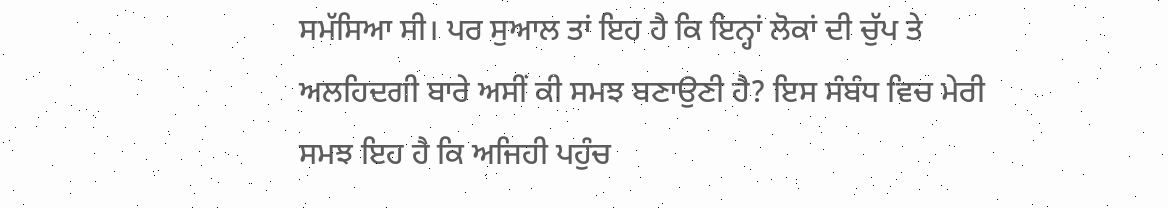ਸਮੱਸਿਆ ਸੀ। ਪਰ ਸੁਆਲ ਤਾਂ ਇਹ ਹੈ ਕਿ ਇਨ੍ਹਾਂ ਲੋਕਾਂ ਦੀ ਚੁੱਪ ਤੇ ਅਲਹਿਦਗੀ ਬਾਰੇ ਅਸੀਂ ਕੀ ਸਮਝ ਬਣਾਉਣੀ ਹੈ? ਇਸ ਸੰਬੰਧ ਵਿਚ ਮੇਰੀ ਸਮਝ ਇਹ ਹੈ ਕਿ ਅਜਿਹੀ ਪਹੁੰਚ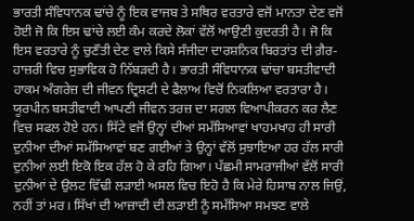ਭਾਰਤੀ ਸੰਵਿਧਾਨਕ ਢਾਂਚੇ ਨੂੰ ਇਕ ਵਾਜਬ ਤੇ ਸਥਿਰ ਵਰਤਾਰੇ ਵਜੋਂ ਮਾਨਤਾ ਦੇਣ ਵਜੋਂ ਹੋਈ ਜੋ ਕਿ ਇਸ ਢਾਂਚੇ ਲਈ ਕੰਮ ਕਰਦੇ ਲੋਕਾਂ ਵੱਲੋਂ ਆਉਣੀ ਕੁਦਰਤੀ ਹੈ। ਜੋ ਕਿ ਇਸ ਵਰਤਾਰੇ ਨੂੰ ਚੁਣੌਤੀ ਦੇਣ ਵਾਲੇ ਕਿਸੇ ਸੰਜੀਦਾ ਦਾਰਸ਼ਨਿਕ ਬਿਰਤਾਂਤ ਦੀ ਗ਼ੈਰ-ਹਾਜ਼ਰੀ ਵਿਚ ਸੁਭਾਵਿਕ ਹੋ ਨਿੱਬੜਦੀ ਹੈ। ਭਾਰਤੀ ਸੰਵਿਧਾਨਕ ਢਾਂਚਾ ਬਸਤੀਵਾਦੀ ਹਾਕਮ ਅੰਗਰੇਜ਼ ਦੀ ਜੀਵਨ ਦ੍ਰਿਸ਼ਟੀ ਦੇ ਫੈਲਾਅ ਵਿਚੋਂ ਨਿਕਲਿਆ ਵਰਤਾਰਾ ਹੈ। ਯੂਰਪੀਨ ਬਸਤੀਵਾਦੀ ਆਪਣੀ ਜੀਵਨ ਤਰਜ਼ ਦਾ ਸਗਲ ਵਿਆਪੀਕਰਨ ਕਰ ਲੈਣ ਵਿਚ ਸਫਲ ਹੋਏ ਹਨ। ਸਿੱਟੇ ਵਜੋਂ ਉਨ੍ਹਾਂ ਦੀਆਂ ਸਮੱਸਿਆਵਾਂ ਖਾਹਮਖਾਹ ਹੀ ਸਾਰੀ ਦੁਨੀਆ ਦੀਆਂ ਸਮੱਸਿਆਵਾਂ ਬਣ ਗਈਆਂ ਤੇ ਉਨ੍ਹਾਂ ਵੱਲੋਂ ਸੁਝਾਇਆ ਹਰ ਹੱਲ ਸਾਰੀ ਦੁਨੀਆਂ ਲਈ ਇਕੋ ਇਕ ਹੱਲ ਹੋ ਕੇ ਰਹਿ ਗਿਆ। ਪੱਛਮੀ ਸਾਮਰਾਜੀਆਂ ਵੱਲੋਂ ਸਾਰੀ ਦੁਨੀਆਂ ਦੇ ਉਲਟ ਵਿੱਢੀ ਲੜਾਈ ਅਸਲ ਵਿਚ ਇਹੋ ਹੈ ਕਿ ਮੇਰੇ ਹਿਸਾਬ ਨਾਲ ਜਿਉਂ, ਨਹੀਂ ਤਾਂ ਮਰ। ਸਿੱਖਾਂ ਦੀ ਆਜ਼ਾਦੀ ਦੀ ਲੜਾਈ ਨੂੰ ਸਮੱਸਿਆ ਸਮਝਣ ਵਾਲੇ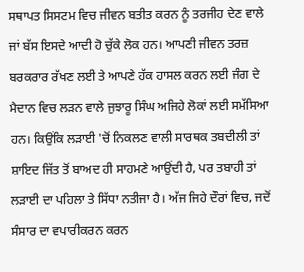ਸਥਾਪਤ ਸਿਸਟਮ ਵਿਚ ਜੀਵਨ ਬਤੀਤ ਕਰਨ ਨੂੰ ਤਰਜੀਹ ਦੇਣ ਵਾਲੇ ਜਾਂ ਬੱਸ ਇਸਦੇ ਆਦੀ ਹੋ ਚੁੱਕੇ ਲੋਕ ਹਨ। ਆਪਣੀ ਜੀਵਨ ਤਰਜ਼ ਬਰਕਰਾਰ ਰੱਖਣ ਲਈ ਤੇ ਆਪਣੇ ਹੱਕ ਹਾਸਲ ਕਰਨ ਲਈ ਜੰਗ ਦੇ ਮੈਦਾਨ ਵਿਚ ਲੜਨ ਵਾਲੇ ਜੁਝਾਰੂ ਸਿੰਘ ਅਜਿਹੇ ਲੋਕਾਂ ਲਈ ਸਮੱਸਿਆ ਹਨ। ਕਿਉਂਕਿ ਲੜਾਈ 'ਚੋਂ ਨਿਕਲਣ ਵਾਲੀ ਸਾਰਥਕ ਤਬਦੀਲੀ ਤਾਂ ਸ਼ਾਇਦ ਜਿੱਤ ਤੋਂ ਬਾਅਦ ਹੀ ਸਾਹਮਣੇ ਆਉਂਦੀ ਹੈ, ਪਰ ਤਬਾਹੀ ਤਾਂ ਲੜਾਈ ਦਾ ਪਹਿਲਾ ਤੇ ਸਿੱਧਾ ਨਤੀਜਾ ਹੈ। ਅੱਜ ਜਿਹੇ ਦੌਰਾਂ ਵਿਚ, ਜਦੋਂ ਸੰਸਾਰ ਦਾ ਵਪਾਰੀਕਰਨ ਕਰਨ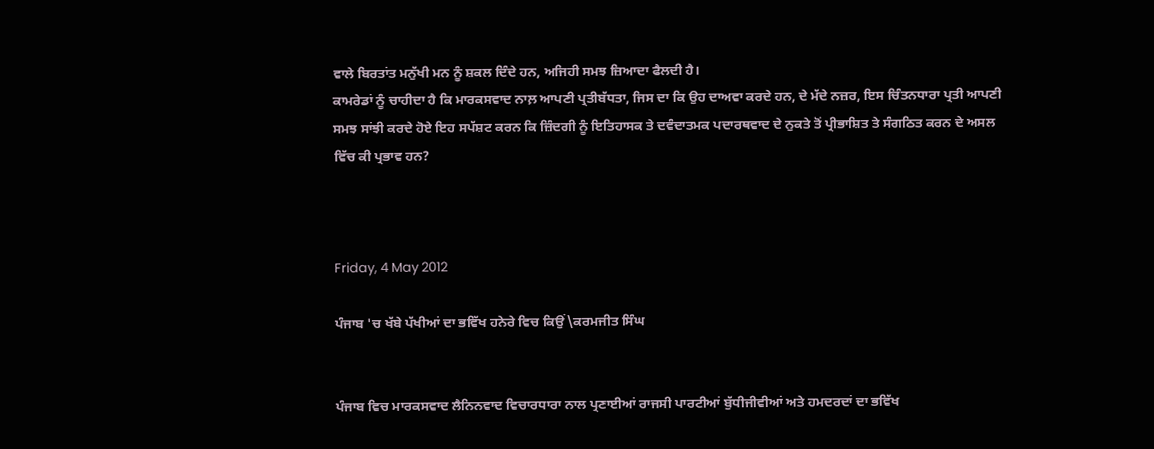ਵਾਲੇ ਬਿਰਤਾਂਤ ਮਨੁੱਖੀ ਮਨ ਨੂੰ ਸ਼ਕਲ ਦਿੰਦੇ ਹਨ, ਅਜਿਹੀ ਸਮਝ ਜ਼ਿਆਦਾ ਫੈਲਦੀ ਹੈ।
ਕਾਮਰੇਡਾਂ ਨੂੰ ਚਾਹੀਦਾ ਹੈ ਕਿ ਮਾਰਕਸਵਾਦ ਨਾਲ਼ ਆਪਣੀ ਪ੍ਰਤੀਬੱਧਤਾ, ਜਿਸ ਦਾ ਕਿ ਉਹ ਦਾਅਵਾ ਕਰਦੇ ਹਨ, ਦੇ ਮੱਦੇ ਨਜ਼ਰ, ਇਸ ਚਿੰਤਨਧਾਰਾ ਪ੍ਰਤੀ ਆਪਣੀ ਸਮਝ ਸਾਂਝੀ ਕਰਦੇ ਹੋਏ ਇਹ ਸਪੱਸ਼ਟ ਕਰਨ ਕਿ ਜ਼ਿੰਦਗੀ ਨੂੰ ਇਤਿਹਾਸਕ ਤੇ ਦਵੰਦਾਤਮਕ ਪਦਾਰਥਵਾਦ ਦੇ ਨੁਕਤੇ ਤੋਂ ਪ੍ਰੀਭਾਸ਼ਿਤ ਤੇ ਸੰਗਠਿਤ ਕਰਨ ਦੇ ਅਸਲ ਵਿੱਚ ਕੀ ਪ੍ਰਭਾਵ ਹਨ?



Friday, 4 May 2012

ਪੰਜਾਬ 'ਚ ਖੱਬੇ ਪੱਖੀਆਂ ਦਾ ਭਵਿੱਖ ਹਨੇਰੇ ਵਿਚ ਕਿਉਂ\ਕਰਮਜੀਤ ਸਿੰਘ


ਪੰਜਾਬ ਵਿਚ ਮਾਰਕਸਵਾਦ ਲੈਨਿਨਵਾਦ ਵਿਚਾਰਧਾਰਾ ਨਾਲ ਪ੍ਰਣਾਈਆਂ ਰਾਜਸੀ ਪਾਰਟੀਆਂ ਬੁੱਧੀਜੀਵੀਆਂ ਅਤੇ ਹਮਦਰਦਾਂ ਦਾ ਭਵਿੱਖ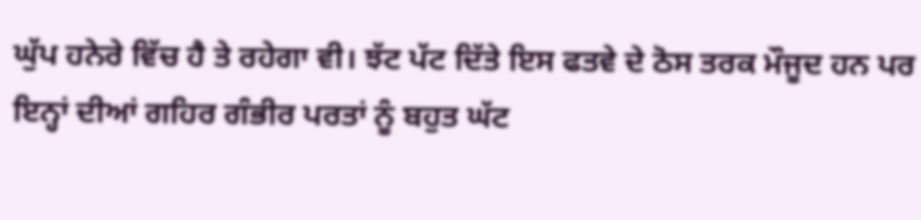ਘੁੱਪ ਹਨੇਰੇ ਵਿੱਚ ਹੈ ਤੇ ਰਹੇਗਾ ਵੀ। ਝੱਟ ਪੱਟ ਦਿੱਤੇ ਇਸ ਫਤਵੇ ਦੇ ਠੋਸ ਤਰਕ ਮੌਜੂਦ ਹਨ ਪਰ ਇਨ੍ਹਾਂ ਦੀਆਂ ਗਹਿਰ ਗੰਭੀਰ ਪਰਤਾਂ ਨੂੰ ਬਹੁਤ ਘੱਟ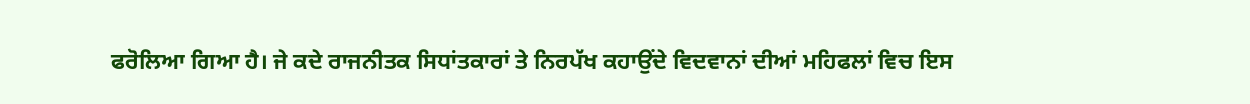ਫਰੋਲਿਆ ਗਿਆ ਹੈ। ਜੇ ਕਦੇ ਰਾਜਨੀਤਕ ਸਿਧਾਂਤਕਾਰਾਂ ਤੇ ਨਿਰਪੱਖ ਕਹਾਉਂਦੇ ਵਿਦਵਾਨਾਂ ਦੀਆਂ ਮਹਿਫਲਾਂ ਵਿਚ ਇਸ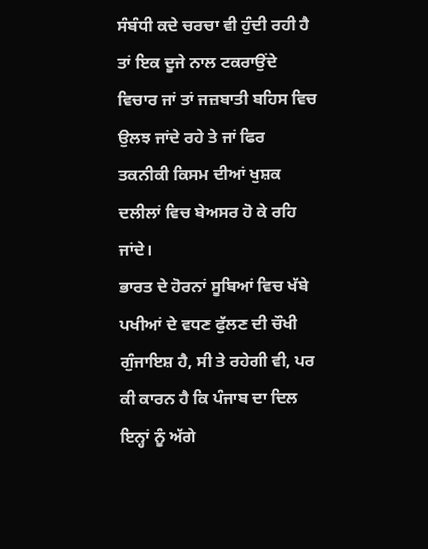ਸੰਬੰਧੀ ਕਦੇ ਚਰਚਾ ਵੀ ਹੁੰਦੀ ਰਹੀ ਹੈ ਤਾਂ ਇਕ ਦੂਜੇ ਨਾਲ ਟਕਰਾਉਂਦੇ ਵਿਚਾਰ ਜਾਂ ਤਾਂ ਜਜ਼ਬਾਤੀ ਬਹਿਸ ਵਿਚ ਉਲਝ ਜਾਂਦੇ ਰਹੇ ਤੇ ਜਾਂ ਫਿਰ ਤਕਨੀਕੀ ਕਿਸਮ ਦੀਆਂ ਖੁਸ਼ਕ ਦਲੀਲਾਂ ਵਿਚ ਬੇਅਸਰ ਹੋ ਕੇ ਰਹਿ ਜਾਂਦੇ।
ਭਾਰਤ ਦੇ ਹੋਰਨਾਂ ਸੂਬਿਆਂ ਵਿਚ ਖੱਬੇ ਪਖੀਆਂ ਦੇ ਵਧਣ ਫੁੱਲਣ ਦੀ ਚੌਖੀ ਗੁੰਜਾਇਸ਼ ਹੈ, ਸੀ ਤੇ ਰਹੇਗੀ ਵੀ, ਪਰ ਕੀ ਕਾਰਨ ਹੈ ਕਿ ਪੰਜਾਬ ਦਾ ਦਿਲ ਇਨ੍ਹਾਂ ਨੂੰ ਅੱਗੇ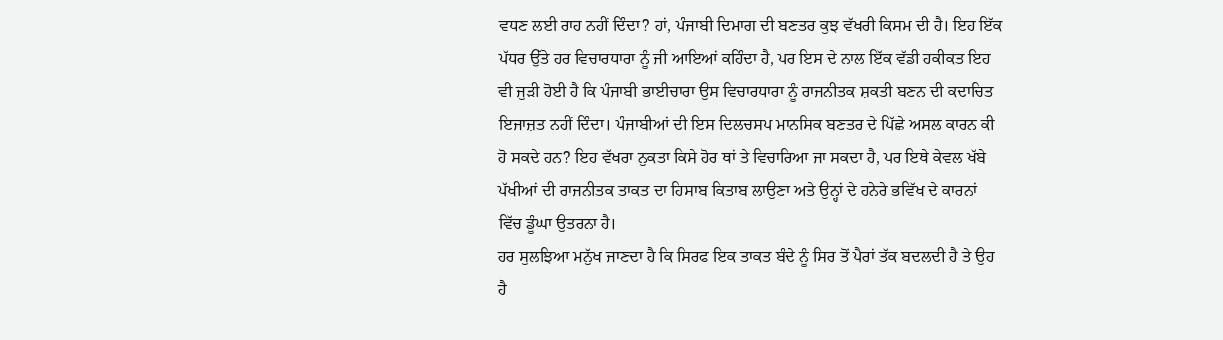ਵਧਣ ਲਈ ਰਾਹ ਨਹੀਂ ਦਿੰਦਾ? ਹਾਂ, ਪੰਜਾਬੀ ਦਿਮਾਗ ਦੀ ਬਣਤਰ ਕੁਝ ਵੱਖਰੀ ਕਿਸਮ ਦੀ ਹੈ। ਇਹ ਇੱਕ ਪੱਧਰ ਉੱਤੇ ਹਰ ਵਿਚਾਰਧਾਰਾ ਨੂੰ ਜੀ ਆਇਆਂ ਕਹਿੰਦਾ ਹੈ, ਪਰ ਇਸ ਦੇ ਨਾਲ ਇੱਕ ਵੱਡੀ ਹਕੀਕਤ ਇਹ ਵੀ ਜੁੜੀ ਹੋਈ ਹੈ ਕਿ ਪੰਜਾਬੀ ਭਾਈਚਾਰਾ ਉਸ ਵਿਚਾਰਧਾਰਾ ਨੂੰ ਰਾਜਨੀਤਕ ਸ਼ਕਤੀ ਬਣਨ ਦੀ ਕਦਾਚਿਤ ਇਜਾਜ਼ਤ ਨਹੀਂ ਦਿੰਦਾ। ਪੰਜਾਬੀਆਂ ਦੀ ਇਸ ਦਿਲਚਸਪ ਮਾਨਸਿਕ ਬਣਤਰ ਦੇ ਪਿੱਛੇ ਅਸਲ ਕਾਰਨ ਕੀ ਹੋ ਸਕਦੇ ਹਨ? ਇਹ ਵੱਖਰਾ ਨੁਕਤਾ ਕਿਸੇ ਹੋਰ ਥਾਂ ਤੇ ਵਿਚਾਰਿਆ ਜਾ ਸਕਦਾ ਹੈ, ਪਰ ਇਥੇ ਕੇਵਲ ਖੱਬੇ ਪੱਖੀਆਂ ਦੀ ਰਾਜਨੀਤਕ ਤਾਕਤ ਦਾ ਹਿਸਾਬ ਕਿਤਾਬ ਲਾਉਣਾ ਅਤੇ ਉਨ੍ਹਾਂ ਦੇ ਹਨੇਰੇ ਭਵਿੱਖ ਦੇ ਕਾਰਨਾਂ ਵਿੱਚ ਡੂੰਘਾ ਉਤਰਨਾ ਹੈ।
ਹਰ ਸੁਲਝਿਆ ਮਨੁੱਖ ਜਾਣਦਾ ਹੈ ਕਿ ਸਿਰਫ ਇਕ ਤਾਕਤ ਬੰਦੇ ਨੂੰ ਸਿਰ ਤੋਂ ਪੈਰਾਂ ਤੱਕ ਬਦਲਦੀ ਹੈ ਤੇ ਉਹ ਹੈ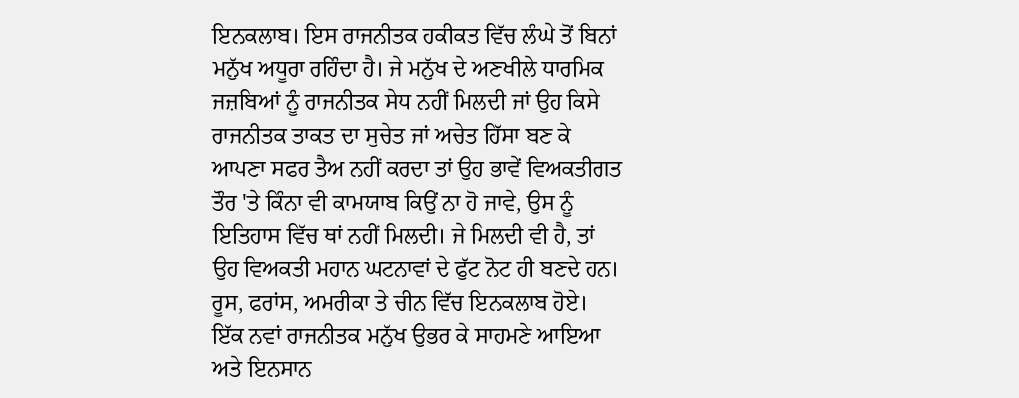ਇਨਕਲਾਬ। ਇਸ ਰਾਜਨੀਤਕ ਹਕੀਕਤ ਵਿੱਚ ਲੰਘੇ ਤੋਂ ਬਿਨਾਂ ਮਨੁੱਖ ਅਧੂਰਾ ਰਹਿੰਦਾ ਹੈ। ਜੇ ਮਨੁੱਖ ਦੇ ਅਣਖੀਲੇ ਧਾਰਮਿਕ ਜਜ਼ਬਿਆਂ ਨੂੰ ਰਾਜਨੀਤਕ ਸੇਧ ਨਹੀਂ ਮਿਲਦੀ ਜਾਂ ਉਹ ਕਿਸੇ ਰਾਜਨੀਤਕ ਤਾਕਤ ਦਾ ਸੁਚੇਤ ਜਾਂ ਅਚੇਤ ਹਿੱਸਾ ਬਣ ਕੇ ਆਪਣਾ ਸਫਰ ਤੈਅ ਨਹੀਂ ਕਰਦਾ ਤਾਂ ਉਹ ਭਾਵੇਂ ਵਿਅਕਤੀਗਤ ਤੌਰ 'ਤੇ ਕਿੰਨਾ ਵੀ ਕਾਮਯਾਬ ਕਿਉਂ ਨਾ ਹੋ ਜਾਵੇ, ਉਸ ਨੂੰ ਇਤਿਹਾਸ ਵਿੱਚ ਥਾਂ ਨਹੀਂ ਮਿਲਦੀ। ਜੇ ਮਿਲਦੀ ਵੀ ਹੈ, ਤਾਂ ਉਹ ਵਿਅਕਤੀ ਮਹਾਨ ਘਟਨਾਵਾਂ ਦੇ ਫੁੱਟ ਨੋਟ ਹੀ ਬਣਦੇ ਹਨ। ਰੂਸ, ਫਰਾਂਸ, ਅਮਰੀਕਾ ਤੇ ਚੀਨ ਵਿੱਚ ਇਨਕਲਾਬ ਹੋਏ। ਇੱਕ ਨਵਾਂ ਰਾਜਨੀਤਕ ਮਨੁੱਖ ਉਭਰ ਕੇ ਸਾਹਮਣੇ ਆਇਆ ਅਤੇ ਇਨਸਾਨ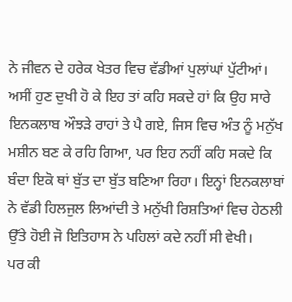ਨੇ ਜੀਵਨ ਦੇ ਹਰੇਕ ਖੇਤਰ ਵਿਚ ਵੱਡੀਆਂ ਪੁਲਾਂਘਾਂ ਪੁੱਟੀਆਂ। ਅਸੀਂ ਹੁਣ ਦੁਖੀ ਹੋ ਕੇ ਇਹ ਤਾਂ ਕਹਿ ਸਕਦੇ ਹਾਂ ਕਿ ਉਹ ਸਾਰੇ ਇਨਕਲਾਬ ਔਝੜੇ ਰਾਹਾਂ ਤੇ ਪੈ ਗਏ, ਜਿਸ ਵਿਚ ਅੰਤ ਨੂੰ ਮਨੁੱਖ ਮਸ਼ੀਨ ਬਣ ਕੇ ਰਹਿ ਗਿਆ, ਪਰ ਇਹ ਨਹੀਂ ਕਹਿ ਸਕਦੇ ਕਿ ਬੰਦਾ ਇਕੋ ਥਾਂ ਬੁੱਤ ਦਾ ਬੁੱਤ ਬਣਿਆ ਰਿਹਾ। ਇਨ੍ਹਾਂ ਇਨਕਲਾਬਾਂ ਨੇ ਵੱਡੀ ਹਿਲਜੁਲ ਲਿਆਂਦੀ ਤੇ ਮਨੁੱਖੀ ਰਿਸ਼ਤਿਆਂ ਵਿਚ ਹੇਠਲੀ ਉੱਤੇ ਹੋਈ ਜੋ ਇਤਿਹਾਸ ਨੇ ਪਹਿਲਾਂ ਕਦੇ ਨਹੀਂ ਸੀ ਵੇਖੀ।
ਪਰ ਕੀ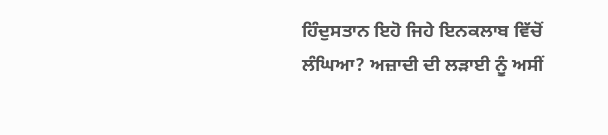ਹਿੰਦੁਸਤਾਨ ਇਹੋ ਜਿਹੇ ਇਨਕਲਾਬ ਵਿੱਚੋਂ ਲੰਘਿਆ? ਅਜ਼ਾਦੀ ਦੀ ਲੜਾਈ ਨੂੰ ਅਸੀਂ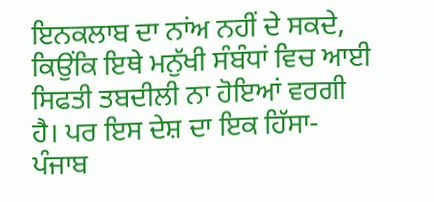ਇਨਕਲਾਬ ਦਾ ਨਾਂਅ ਨਹੀਂ ਦੇ ਸਕਦੇ, ਕਿਉਂਕਿ ਇਥੇ ਮਨੁੱਖੀ ਸੰਬੰਧਾਂ ਵਿਚ ਆਈ ਸਿਫਤੀ ਤਬਦੀਲੀ ਨਾ ਹੋਇਆਂ ਵਰਗੀ ਹੈ। ਪਰ ਇਸ ਦੇਸ਼ ਦਾ ਇਕ ਹਿੱਸਾ-ਪੰਜਾਬ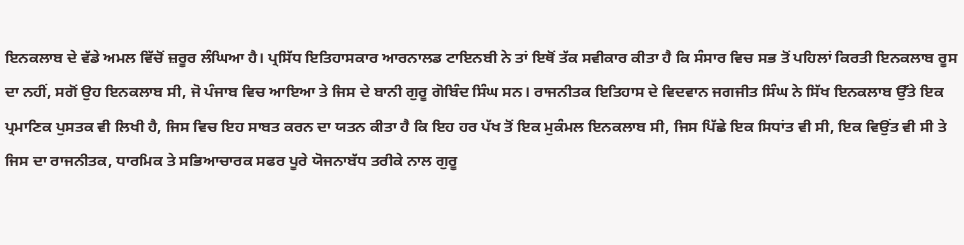ਇਨਕਲਾਬ ਦੇ ਵੱਡੇ ਅਮਲ ਵਿੱਚੋਂ ਜ਼ਰੂਰ ਲੰਘਿਆ ਹੈ। ਪ੍ਰਸਿੱਧ ਇਤਿਹਾਸਕਾਰ ਆਰਨਾਲਡ ਟਾਇਨਬੀ ਨੇ ਤਾਂ ਇਥੋਂ ਤੱਕ ਸਵੀਕਾਰ ਕੀਤਾ ਹੈ ਕਿ ਸੰਸਾਰ ਵਿਚ ਸਭ ਤੋਂ ਪਹਿਲਾਂ ਕਿਰਤੀ ਇਨਕਲਾਬ ਰੂਸ ਦਾ ਨਹੀਂ, ਸਗੋਂ ਉਹ ਇਨਕਲਾਬ ਸੀ, ਜੋ ਪੰਜਾਬ ਵਿਚ ਆਇਆ ਤੇ ਜਿਸ ਦੇ ਬਾਨੀ ਗੁਰੂ ਗੋਬਿੰਦ ਸਿੰਘ ਸਨ। ਰਾਜਨੀਤਕ ਇਤਿਹਾਸ ਦੇ ਵਿਦਵਾਨ ਜਗਜੀਤ ਸਿੰਘ ਨੇ ਸਿੱਖ ਇਨਕਲਾਬ ਉੱਤੇ ਇਕ ਪ੍ਰਮਾਣਿਕ ਪੁਸਤਕ ਵੀ ਲਿਖੀ ਹੈ, ਜਿਸ ਵਿਚ ਇਹ ਸਾਬਤ ਕਰਨ ਦਾ ਯਤਨ ਕੀਤਾ ਹੈ ਕਿ ਇਹ ਹਰ ਪੱਖ ਤੋਂ ਇਕ ਮੁਕੰਮਲ ਇਨਕਲਾਬ ਸੀ, ਜਿਸ ਪਿੱਛੇ ਇਕ ਸਿਧਾਂਤ ਵੀ ਸੀ, ਇਕ ਵਿਉਂਤ ਵੀ ਸੀ ਤੇ ਜਿਸ ਦਾ ਰਾਜਨੀਤਕ, ਧਾਰਮਿਕ ਤੇ ਸਭਿਆਚਾਰਕ ਸਫਰ ਪੂਰੇ ਯੋਜਨਾਬੱਧ ਤਰੀਕੇ ਨਾਲ ਗੁਰੂ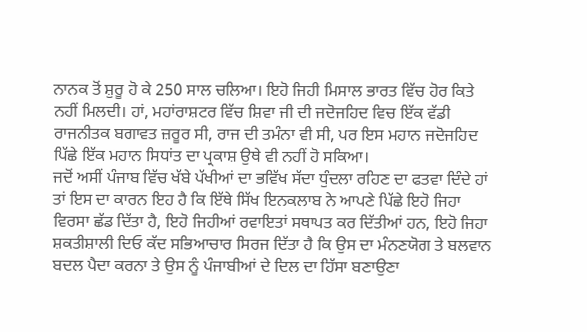ਨਾਨਕ ਤੋਂ ਸ਼ੁਰੂ ਹੋ ਕੇ 250 ਸਾਲ ਚਲਿਆ। ਇਹੋ ਜਿਹੀ ਮਿਸਾਲ ਭਾਰਤ ਵਿੱਚ ਹੋਰ ਕਿਤੇ ਨਹੀਂ ਮਿਲਦੀ। ਹਾਂ, ਮਹਾਂਰਾਸ਼ਟਰ ਵਿੱਚ ਸ਼ਿਵਾ ਜੀ ਦੀ ਜਦੋਜਹਿਦ ਵਿਚ ਇੱਕ ਵੱਡੀ ਰਾਜਨੀਤਕ ਬਗਾਵਤ ਜ਼ਰੂਰ ਸੀ, ਰਾਜ ਦੀ ਤਮੰਨਾ ਵੀ ਸੀ, ਪਰ ਇਸ ਮਹਾਨ ਜਦੋਜਹਿਦ ਪਿੱਛੇ ਇੱਕ ਮਹਾਨ ਸਿਧਾਂਤ ਦਾ ਪ੍ਰਕਾਸ਼ ਉਥੇ ਵੀ ਨਹੀਂ ਹੋ ਸਕਿਆ।
ਜਦੋਂ ਅਸੀਂ ਪੰਜਾਬ ਵਿੱਚ ਖੱਬੇ ਪੱਖੀਆਂ ਦਾ ਭਵਿੱਖ ਸੱਦਾ ਧੁੰਦਲਾ ਰਹਿਣ ਦਾ ਫਤਵਾ ਦਿੰਦੇ ਹਾਂ ਤਾਂ ਇਸ ਦਾ ਕਾਰਨ ਇਹ ਹੈ ਕਿ ਇੱਥੇ ਸਿੱਖ ਇਨਕਲਾਬ ਨੇ ਆਪਣੇ ਪਿੱਛੇ ਇਹੋ ਜਿਹਾ ਵਿਰਸਾ ਛੱਡ ਦਿੱਤਾ ਹੈ, ਇਹੋ ਜਿਹੀਆਂ ਰਵਾਇਤਾਂ ਸਥਾਪਤ ਕਰ ਦਿੱਤੀਆਂ ਹਨ, ਇਹੋ ਜਿਹਾ ਸ਼ਕਤੀਸ਼ਾਲੀ ਦਿਓ ਕੱਦ ਸਭਿਆਚਾਰ ਸਿਰਜ ਦਿੱਤਾ ਹੈ ਕਿ ਉਸ ਦਾ ਮੰਨਣਯੋਗ ਤੇ ਬਲਵਾਨ ਬਦਲ ਪੈਦਾ ਕਰਨਾ ਤੇ ਉਸ ਨੂੰ ਪੰਜਾਬੀਆਂ ਦੇ ਦਿਲ ਦਾ ਹਿੱਸਾ ਬਣਾਉਣਾ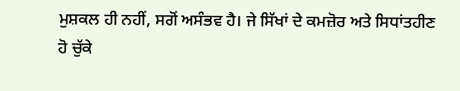ਮੁਸ਼ਕਲ ਹੀ ਨਹੀਂ, ਸਗੋਂ ਅਸੰਭਵ ਹੈ। ਜੇ ਸਿੱਖਾਂ ਦੇ ਕਮਜ਼ੋਰ ਅਤੇ ਸਿਧਾਂਤਹੀਣ ਹੋ ਚੁੱਕੇ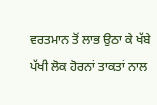ਵਰਤਮਾਨ ਤੋਂ ਲਾਭ ਉਠਾ ਕੇ ਖੱਬੇ ਪੱਖੀ ਲੋਕ ਹੋਰਨਾਂ ਤਾਕਤਾਂ ਨਾਲ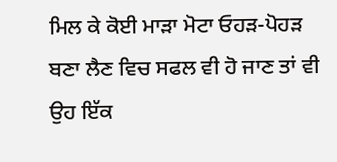ਮਿਲ ਕੇ ਕੋਈ ਮਾੜਾ ਮੋਟਾ ਓਹੜ-ਪੋਹੜ ਬਣਾ ਲੈਣ ਵਿਚ ਸਫਲ ਵੀ ਹੋ ਜਾਣ ਤਾਂ ਵੀ ਉਹ ਇੱਕ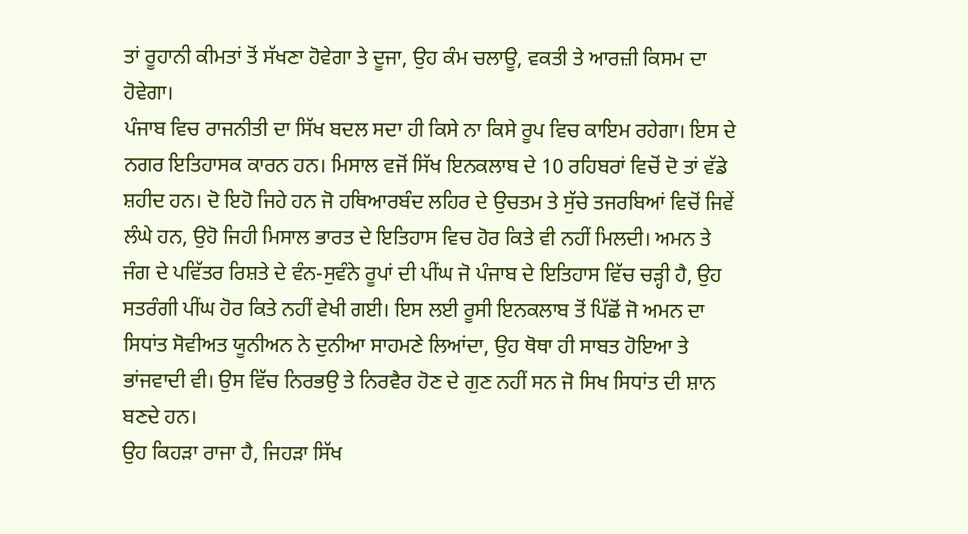ਤਾਂ ਰੂਹਾਨੀ ਕੀਮਤਾਂ ਤੋਂ ਸੱਖਣਾ ਹੋਵੇਗਾ ਤੇ ਦੂਜਾ, ਉਹ ਕੰਮ ਚਲਾਊ, ਵਕਤੀ ਤੇ ਆਰਜ਼ੀ ਕਿਸਮ ਦਾ ਹੋਵੇਗਾ।
ਪੰਜਾਬ ਵਿਚ ਰਾਜਨੀਤੀ ਦਾ ਸਿੱਖ ਬਦਲ ਸਦਾ ਹੀ ਕਿਸੇ ਨਾ ਕਿਸੇ ਰੂਪ ਵਿਚ ਕਾਇਮ ਰਹੇਗਾ। ਇਸ ਦੇ ਨਗਰ ਇਤਿਹਾਸਕ ਕਾਰਨ ਹਨ। ਮਿਸਾਲ ਵਜੋਂ ਸਿੱਖ ਇਨਕਲਾਬ ਦੇ 10 ਰਹਿਬਰਾਂ ਵਿਚੋਂ ਦੋ ਤਾਂ ਵੱਡੇ ਸ਼ਹੀਦ ਹਨ। ਦੋ ਇਹੋ ਜਿਹੇ ਹਨ ਜੋ ਹਥਿਆਰਬੰਦ ਲਹਿਰ ਦੇ ਉਚਤਮ ਤੇ ਸੁੱਚੇ ਤਜਰਬਿਆਂ ਵਿਚੋਂ ਜਿਵੇਂ ਲੰਘੇ ਹਨ, ਉਹੋ ਜਿਹੀ ਮਿਸਾਲ ਭਾਰਤ ਦੇ ਇਤਿਹਾਸ ਵਿਚ ਹੋਰ ਕਿਤੇ ਵੀ ਨਹੀਂ ਮਿਲਦੀ। ਅਮਨ ਤੇ ਜੰਗ ਦੇ ਪਵਿੱਤਰ ਰਿਸ਼ਤੇ ਦੇ ਵੰਨ-ਸੁਵੰਨੇ ਰੂਪਾਂ ਦੀ ਪੀਂਘ ਜੋ ਪੰਜਾਬ ਦੇ ਇਤਿਹਾਸ ਵਿੱਚ ਚੜ੍ਹੀ ਹੈ, ਉਹ ਸਤਰੰਗੀ ਪੀਂਘ ਹੋਰ ਕਿਤੇ ਨਹੀਂ ਵੇਖੀ ਗਈ। ਇਸ ਲਈ ਰੂਸੀ ਇਨਕਲਾਬ ਤੋਂ ਪਿੱਛੋਂ ਜੋ ਅਮਨ ਦਾ ਸਿਧਾਂਤ ਸੋਵੀਅਤ ਯੂਨੀਅਨ ਨੇ ਦੁਨੀਆ ਸਾਹਮਣੇ ਲਿਆਂਦਾ, ਉਹ ਥੋਥਾ ਹੀ ਸਾਬਤ ਹੋਇਆ ਤੇ ਭਾਂਜਵਾਦੀ ਵੀ। ਉਸ ਵਿੱਚ ਨਿਰਭਉ ਤੇ ਨਿਰਵੈਰ ਹੋਣ ਦੇ ਗੁਣ ਨਹੀਂ ਸਨ ਜੋ ਸਿਖ ਸਿਧਾਂਤ ਦੀ ਸ਼ਾਨ ਬਣਦੇ ਹਨ।
ਉਹ ਕਿਹੜਾ ਰਾਜਾ ਹੈ, ਜਿਹੜਾ ਸਿੱਖ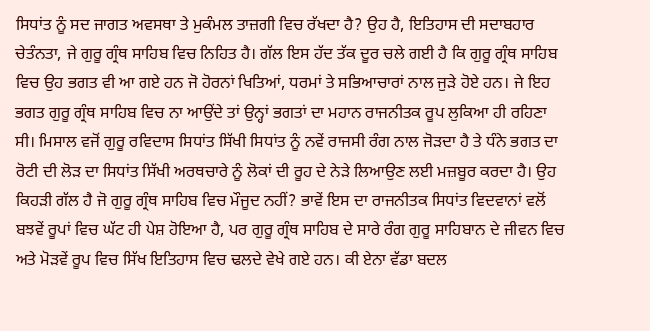ਸਿਧਾਂਤ ਨੂੰ ਸਦ ਜਾਗਤ ਅਵਸਥਾ ਤੇ ਮੁਕੰਮਲ ਤਾਜ਼ਗੀ ਵਿਚ ਰੱਖਦਾ ਹੈ? ਉਹ ਹੈ, ਇਤਿਹਾਸ ਦੀ ਸਦਾਬਹਾਰ ਚੇਤੰਨਤਾ, ਜੇ ਗੁਰੂ ਗ੍ਰੰਥ ਸਾਹਿਬ ਵਿਚ ਨਿਹਿਤ ਹੈ। ਗੱਲ ਇਸ ਹੱਦ ਤੱਕ ਦੂਰ ਚਲੇ ਗਈ ਹੈ ਕਿ ਗੁਰੂ ਗ੍ਰੰਥ ਸਾਹਿਬ ਵਿਚ ਉਹ ਭਗਤ ਵੀ ਆ ਗਏ ਹਨ ਜੋ ਹੋਰਨਾਂ ਖਿਤਿਆਂ, ਧਰਮਾਂ ਤੇ ਸਭਿਆਚਾਰਾਂ ਨਾਲ ਜੁੜੇ ਹੋਏ ਹਨ। ਜੇ ਇਹ ਭਗਤ ਗੁਰੂ ਗ੍ਰੰਥ ਸਾਹਿਬ ਵਿਚ ਨਾ ਆਉਂਦੇ ਤਾਂ ਉਨ੍ਹਾਂ ਭਗਤਾਂ ਦਾ ਮਹਾਨ ਰਾਜਨੀਤਕ ਰੂਪ ਲੁਕਿਆ ਹੀ ਰਹਿਣਾ ਸੀ। ਮਿਸਾਲ ਵਜੋਂ ਗੁਰੂ ਰਵਿਦਾਸ ਸਿਧਾਂਤ ਸਿੱਖੀ ਸਿਧਾਂਤ ਨੂੰ ਨਵੇਂ ਰਾਜਸੀ ਰੰਗ ਨਾਲ ਜੋੜਦਾ ਹੈ ਤੇ ਧੰਨੇ ਭਗਤ ਦਾ ਰੋਟੀ ਦੀ ਲੋੜ ਦਾ ਸਿਧਾਂਤ ਸਿੱਖੀ ਅਰਥਚਾਰੇ ਨੂੰ ਲੋਕਾਂ ਦੀ ਰੂਹ ਦੇ ਨੇੜੇ ਲਿਆਉਣ ਲਈ ਮਜ਼ਬੂਰ ਕਰਦਾ ਹੈ। ਉਹ ਕਿਹੜੀ ਗੱਲ ਹੈ ਜੋ ਗੁਰੂ ਗ੍ਰੰਥ ਸਾਹਿਬ ਵਿਚ ਮੌਜੂਦ ਨਹੀਂ? ਭਾਵੇਂ ਇਸ ਦਾ ਰਾਜਨੀਤਕ ਸਿਧਾਂਤ ਵਿਦਵਾਨਾਂ ਵਲੋਂ ਬਝਵੇਂ ਰੂਪਾਂ ਵਿਚ ਘੱਟ ਹੀ ਪੇਸ਼ ਹੋਇਆ ਹੈ, ਪਰ ਗੁਰੂ ਗ੍ਰੰਥ ਸਾਹਿਬ ਦੇ ਸਾਰੇ ਰੰਗ ਗੁਰੂ ਸਾਹਿਬਾਨ ਦੇ ਜੀਵਨ ਵਿਚ ਅਤੇ ਮੋੜਵੇਂ ਰੂਪ ਵਿਚ ਸਿੱਖ ਇਤਿਹਾਸ ਵਿਚ ਢਲਦੇ ਵੇਖੇ ਗਏ ਹਨ। ਕੀ ਏਨਾ ਵੱਡਾ ਬਦਲ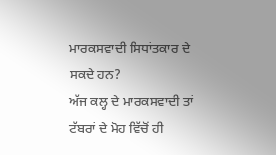ਮਾਰਕਸਵਾਦੀ ਸਿਧਾਂਤਕਾਰ ਦੇ ਸਕਦੇ ਹਨ?
ਅੱਜ ਕਲ੍ਹ ਦੇ ਮਾਰਕਸਵਾਦੀ ਤਾਂ ਟੱਬਰਾਂ ਦੇ ਮੋਹ ਵਿੱਚੋਂ ਹੀ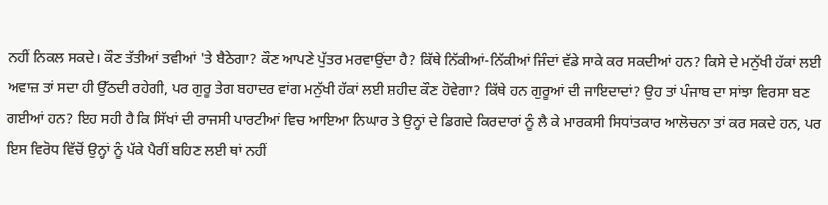ਨਹੀਂ ਨਿਕਲ ਸਕਦੇ। ਕੌਣ ਤੱਤੀਆਂ ਤਵੀਆਂ 'ਤੇ ਬੈਠੇਗਾ? ਕੌਣ ਆਪਣੇ ਪੁੱਤਰ ਮਰਵਾਉਂਦਾ ਹੈ? ਕਿੱਥੇ ਨਿੱਕੀਆਂ-ਨਿੱਕੀਆਂ ਜਿੰਦਾਂ ਵੱਡੇ ਸਾਕੇ ਕਰ ਸਕਦੀਆਂ ਹਨ? ਕਿਸੇ ਦੇ ਮਨੁੱਖੀ ਹੱਕਾਂ ਲਈ ਅਵਾਜ਼ ਤਾਂ ਸਦਾ ਹੀ ਉੱਠਦੀ ਰਹੇਗੀ, ਪਰ ਗੁਰੂ ਤੇਗ ਬਹਾਦਰ ਵਾਂਗ ਮਨੁੱਖੀ ਹੱਕਾਂ ਲਈ ਸ਼ਹੀਦ ਕੌਣ ਹੋਵੇਗਾ? ਕਿੱਥੇ ਹਨ ਗੁਰੂਆਂ ਦੀ ਜਾਇਦਾਦਾਂ? ਉਹ ਤਾਂ ਪੰਜਾਬ ਦਾ ਸਾਂਝਾ ਵਿਰਸਾ ਬਣ ਗਈਆਂ ਹਨ? ਇਹ ਸਹੀ ਹੈ ਕਿ ਸਿੱਖਾਂ ਦੀ ਰਾਜਸੀ ਪਾਰਟੀਆਂ ਵਿਚ ਆਇਆ ਨਿਘਾਰ ਤੇ ਉਨ੍ਹਾਂ ਦੇ ਡਿਗਦੇ ਕਿਰਦਾਰਾਂ ਨੂੰ ਲੈ ਕੇ ਮਾਰਕਸੀ ਸਿਧਾਂਤਕਾਰ ਆਲੋਚਨਾ ਤਾਂ ਕਰ ਸਕਦੇ ਹਨ, ਪਰ ਇਸ ਵਿਰੋਧ ਵਿੱਚੋਂ ਉਨ੍ਹਾਂ ਨੂੰ ਪੱਕੇ ਪੈਰੀਂ ਬਹਿਣ ਲਈ ਥਾਂ ਨਹੀਂ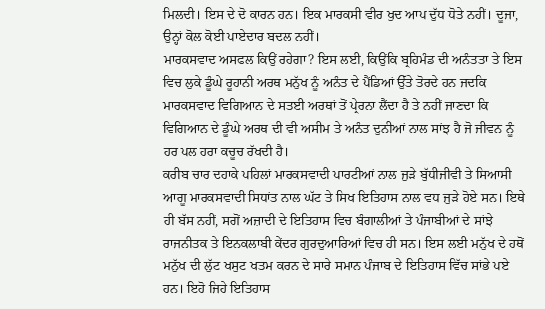ਮਿਲਦੀ। ਇਸ ਦੇ ਦੋ ਕਾਰਨ ਹਨ। ਇਕ ਮਾਰਕਸੀ ਵੀਰ ਖੁਦ ਆਪ ਦੁੱਧ ਧੋਤੇ ਨਹੀਂ। ਦੂਜਾ, ਉਨ੍ਹਾਂ ਕੋਲ ਕੋਈ ਪਾਏਦਾਰ ਬਦਲ ਨਹੀਂ।
ਮਾਰਕਸਵਾਦ ਅਸਫਲ ਕਿਉਂ ਰਹੇਗਾ? ਇਸ ਲਈ, ਕਿਉਂਕਿ ਬ੍ਰਹਿਮੰਡ ਦੀ ਅਨੰਤਤਾ ਤੇ ਇਸ ਵਿਚ ਲੁਕੇ ਡੂੰਘੇ ਰੂਹਾਨੀ ਅਰਥ ਮਨੁੱਖ ਨੂੰ ਅਨੰਤ ਦੇ ਪੈਂਡਿਆਂ ਉੱਤੇ ਤੋਰਦੇ ਹਨ ਜਦਕਿ ਮਾਰਕਸਵਾਦ ਵਿਗਿਆਨ ਦੇ ਸਤਈ ਅਰਥਾਂ ਤੋਂ ਪ੍ਰੇਰਨਾ ਲੈਂਦਾ ਹੈ ਤੇ ਨਹੀਂ ਜਾਣਦਾ ਕਿ ਵਿਗਿਆਨ ਦੇ ਡੂੰਘੇ ਅਰਥ ਦੀ ਵੀ ਅਸੀਮ ਤੇ ਅਨੰਤ ਦੁਨੀਆਂ ਨਾਲ ਸਾਂਝ ਹੈ ਜੋ ਜੀਵਨ ਨੂੰ ਹਰ ਪਲ ਹਰਾ ਕਚੂਚ ਰੱਖਦੀ ਹੈ।
ਕਰੀਬ ਚਾਰ ਦਹਾਕੇ ਪਹਿਲਾਂ ਮਾਰਕਸਵਾਦੀ ਪਾਰਟੀਆਂ ਨਾਲ ਜੁੜੇ ਬੁੱਧੀਜੀਵੀ ਤੇ ਸਿਆਸੀ ਆਗੂ ਮਾਰਕਸਵਾਦੀ ਸਿਧਾਂਤ ਨਾਲ ਘੱਟ ਤੇ ਸਿਖ ਇਤਿਹਾਸ ਨਾਲ ਵਧ ਜੁੜੇ ਹੋਏ ਸਨ। ਇਥੇ ਹੀ ਬੱਸ ਨਹੀਂ, ਸਗੋਂ ਅਜ਼ਾਦੀ ਦੇ ਇਤਿਹਾਸ ਵਿਚ ਬੰਗਾਲੀਆਂ ਤੇ ਪੰਜਾਬੀਆਂ ਦੇ ਸਾਂਝੇ ਰਾਜਨੀਤਕ ਤੇ ਇਨਕਲਾਬੀ ਕੇਂਦਰ ਗੁਰਦੁਆਰਿਆਂ ਵਿਚ ਹੀ ਸਨ। ਇਸ ਲਈ ਮਨੁੱਖ ਦੇ ਹਥੋਂ ਮਨੁੱਖ ਦੀ ਲੁੱਟ ਖਸੁਟ ਖਤਮ ਕਰਨ ਦੇ ਸਾਰੇ ਸਮਾਨ ਪੰਜਾਬ ਦੇ ਇਤਿਹਾਸ ਵਿੱਚ ਸਾਂਭੇ ਪਏ ਹਨ। ਇਹੋ ਜਿਹੇ ਇਤਿਹਾਸ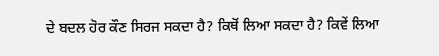ਦੇ ਬਦਲ ਹੋਰ ਕੌਣ ਸਿਰਜ ਸਕਦਾ ਹੈ? ਕਿਥੋਂ ਲਿਆ ਸਕਦਾ ਹੈ? ਕਿਵੇਂ ਲਿਆ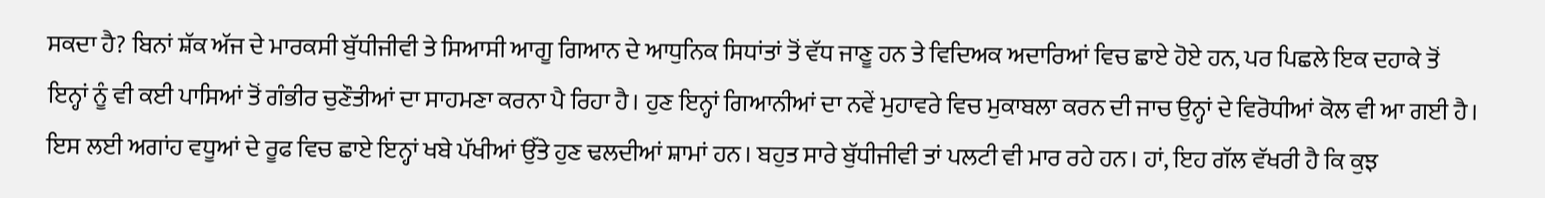ਸਕਦਾ ਹੈ? ਬਿਨਾਂ ਸ਼ੱਕ ਅੱਜ ਦੇ ਮਾਰਕਸੀ ਬੁੱਧੀਜੀਵੀ ਤੇ ਸਿਆਸੀ ਆਗੂ ਗਿਆਨ ਦੇ ਆਧੁਨਿਕ ਸਿਧਾਂਤਾਂ ਤੋਂ ਵੱਧ ਜਾਣੂ ਹਨ ਤੇ ਵਿਦਿਅਕ ਅਦਾਰਿਆਂ ਵਿਚ ਛਾਏ ਹੋਏ ਹਨ, ਪਰ ਪਿਛਲੇ ਇਕ ਦਹਾਕੇ ਤੋਂ ਇਨ੍ਹਾਂ ਨੂੰ ਵੀ ਕਈ ਪਾਸਿਆਂ ਤੋਂ ਗੰਭੀਰ ਚੁਣੌਤੀਆਂ ਦਾ ਸਾਹਮਣਾ ਕਰਨਾ ਪੈ ਰਿਹਾ ਹੈ। ਹੁਣ ਇਨ੍ਹਾਂ ਗਿਆਨੀਆਂ ਦਾ ਨਵੇਂ ਮੁਹਾਵਰੇ ਵਿਚ ਮੁਕਾਬਲਾ ਕਰਨ ਦੀ ਜਾਚ ਉਨ੍ਹਾਂ ਦੇ ਵਿਰੋਧੀਆਂ ਕੋਲ ਵੀ ਆ ਗਈ ਹੈ। ਇਸ ਲਈ ਅਗਾਂਹ ਵਧੂਆਂ ਦੇ ਰੂਫ ਵਿਚ ਛਾਏ ਇਨ੍ਹਾਂ ਖਬੇ ਪੱਖੀਆਂ ਉੱਤੇ ਹੁਣ ਢਲਦੀਆਂ ਸ਼ਾਮਾਂ ਹਨ। ਬਹੁਤ ਸਾਰੇ ਬੁੱਧੀਜੀਵੀ ਤਾਂ ਪਲਟੀ ਵੀ ਮਾਰ ਰਹੇ ਹਨ। ਹਾਂ, ਇਹ ਗੱਲ ਵੱਖਰੀ ਹੈ ਕਿ ਕੁਝ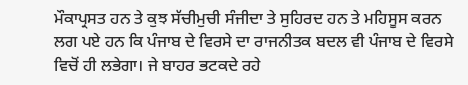ਮੌਕਾਪ੍ਰਸਤ ਹਨ ਤੇ ਕੁਝ ਸੱਚੀਮੁਚੀ ਸੰਜੀਦਾ ਤੇ ਸੁਹਿਰਦ ਹਨ ਤੇ ਮਹਿਸੂਸ ਕਰਨ ਲਗ ਪਏ ਹਨ ਕਿ ਪੰਜਾਬ ਦੇ ਵਿਰਸੇ ਦਾ ਰਾਜਨੀਤਕ ਬਦਲ ਵੀ ਪੰਜਾਬ ਦੇ ਵਿਰਸੇ ਵਿਚੋਂ ਹੀ ਲਭੇਗਾ। ਜੇ ਬਾਹਰ ਭਟਕਦੇ ਰਹੇ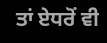ਤਾਂ ਏਧਰੋਂ ਵੀ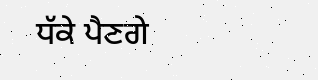ਧੱਕੇ ਪੈਣਗੇ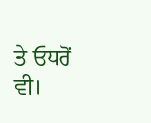ਤੇ ਓਧਰੋਂ ਵੀ।